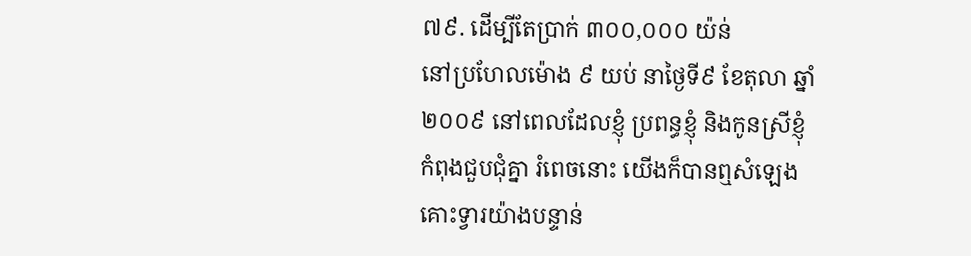៧៩. ដើម្បីតែប្រាក់ ៣០០,០០០ យ៉ន់
នៅប្រហែលម៉ោង ៩ យប់ នាថ្ងៃទី៩ ខែតុលា ឆ្នាំ២០០៩ នៅពេលដែលខ្ញុំ ប្រពន្ធខ្ញុំ និងកូនស្រីខ្ញុំ កំពុងជួបជុំគ្នា រំពេចនោះ យើងក៏បានឮសំឡេងគោះទ្វារយ៉ាងបន្ទាន់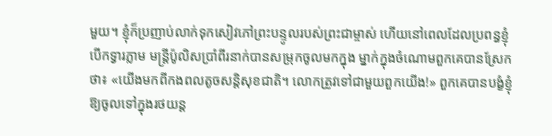មួយ។ ខ្ញុំក៏ប្រញាប់លាក់ទុកសៀវភៅព្រះបន្ទូលរបស់ព្រះជាម្ចាស់ ហើយនៅពេលដែលប្រពន្ធខ្ញុំបើកទ្វារភ្លាម មន្ត្រីប៉ូលិសប្រាំពីរនាក់បានសម្រុកចូលមកក្នុង ម្នាក់ក្នុងចំណោមពួកគេបានស្រែកថា៖ «យើងមកពីកងពលតូចសន្តិសុខជាតិ។ លោកត្រូវទៅជាមួយពួកយើង!» ពួកគេបានបង្ខំខ្ញុំឱ្យចូលទៅក្នុងរថយន្ត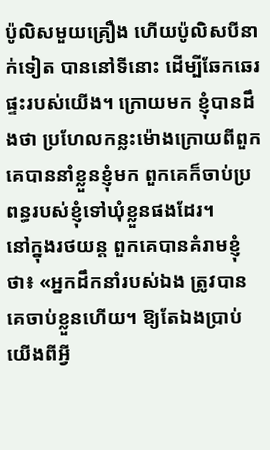ប៉ូលិសមួយគ្រឿង ហើយប៉ូលិសបីនាក់ទៀត បាននៅទីនោះ ដើម្បីឆែកឆេរផ្ទះរបស់យើង។ ក្រោយមក ខ្ញុំបានដឹងថា ប្រហែលកន្លះម៉ោងក្រោយពីពួកគេបាននាំខ្លួនខ្ញុំមក ពួកគេក៏ចាប់ប្រពន្ធរបស់ខ្ញុំទៅឃុំខ្លួនផងដែរ។
នៅក្នុងរថយន្ត ពួកគេបានគំរាមខ្ញុំថា៖ «អ្នកដឹកនាំរបស់ឯង ត្រូវបានគេចាប់ខ្លួនហើយ។ ឱ្យតែឯងប្រាប់យើងពីអ្វី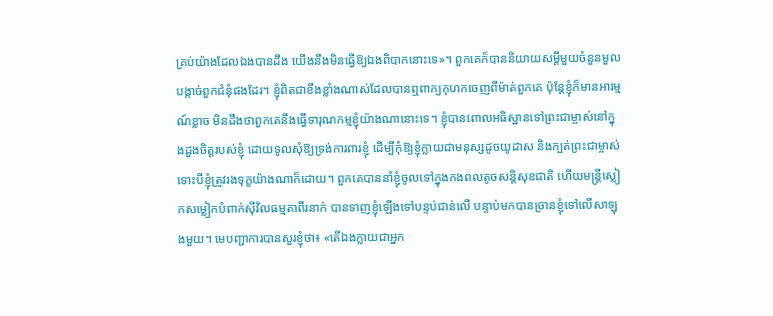គ្រប់យ៉ាងដែលឯងបានដឹង យើងនឹងមិនធ្វើឱ្យឯងពិបាកនោះទេ»។ ពួកគេក៏បាននិយាយសម្ដីមួយចំនួនមួលបង្កាច់ពួកជំនុំផងដែរ។ ខ្ញុំពិតជាខឹងខ្លាំងណាស់ដែលបានឮពាក្យកុហកចេញពីម៉ាត់ពួកគេ ប៉ុន្តែខ្ញុំក៏មានអារម្មណ៍ខ្លាច មិនដឹងថាពួកគេនឹងធ្វើទារុណកម្មខ្ញុំយ៉ាងណានោះទេ។ ខ្ញុំបានពោលអធិស្ឋានទៅព្រះជាម្ចាស់នៅក្នុងដួងចិត្តរបស់ខ្ញុំ ដោយទូលសុំឱ្យទ្រង់ការពារខ្ញុំ ដើម្បីកុំឱ្យខ្ញុំក្លាយជាមនុស្សដូចយូដាស និងក្បត់ព្រះជាម្ចាស់ ទោះបីខ្ញុំត្រូវរងទុក្ខយ៉ាងណាក៏ដោយ។ ពួកគេបាននាំខ្ញុំចូលទៅក្នុងកងពលតូចសន្តិសុខជាតិ ហើយមន្ត្រីស្លៀកសម្លៀកបំពាក់ស៊ីវិលធម្មតាពីរនាក់ បានទាញខ្ញុំឡើងទៅបន្ទប់ជាន់លើ បន្ទាប់មកបានច្រានខ្ញុំទៅលើសាឡុងមួយ។ មេបញ្ជាការបានសួរខ្ញុំថា៖ «តើឯងក្លាយជាអ្នក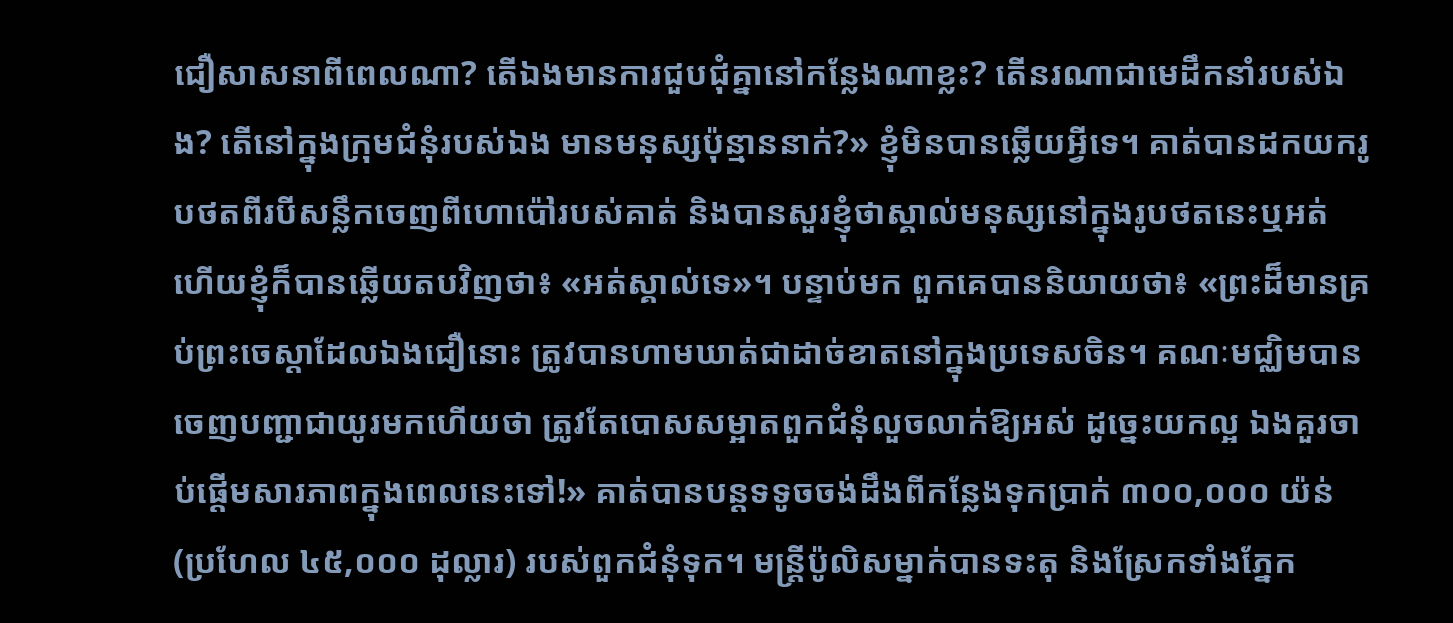ជឿសាសនាពីពេលណា? តើឯងមានការជួបជុំគ្នានៅកន្លែងណាខ្លះ? តើនរណាជាមេដឹកនាំរបស់ឯង? តើនៅក្នុងក្រុមជំនុំរបស់ឯង មានមនុស្សប៉ុន្មាននាក់?» ខ្ញុំមិនបានឆ្លើយអ្វីទេ។ គាត់បានដកយករូបថតពីរបីសន្លឹកចេញពីហោប៉ៅរបស់គាត់ និងបានសួរខ្ញុំថាស្គាល់មនុស្សនៅក្នុងរូបថតនេះឬអត់ ហើយខ្ញុំក៏បានឆ្លើយតបវិញថា៖ «អត់ស្គាល់ទេ»។ បន្ទាប់មក ពួកគេបាននិយាយថា៖ «ព្រះដ៏មានគ្រប់ព្រះចេស្ដាដែលឯងជឿនោះ ត្រូវបានហាមឃាត់ជាដាច់ខាតនៅក្នុងប្រទេសចិន។ គណៈមជ្ឈិមបានចេញបញ្ជាជាយូរមកហើយថា ត្រូវតែបោសសម្អាតពួកជំនុំលួចលាក់ឱ្យអស់ ដូច្នេះយកល្អ ឯងគួរចាប់ផ្ដើមសារភាពក្នុងពេលនេះទៅ!» គាត់បានបន្តទទូចចង់ដឹងពីកន្លែងទុកប្រាក់ ៣០០,០០០ យ៉ន់ (ប្រហែល ៤៥,០០០ ដុល្លារ) របស់ពួកជំនុំទុក។ មន្ត្រីប៉ូលិសម្នាក់បានទះតុ និងស្រែកទាំងភ្នែក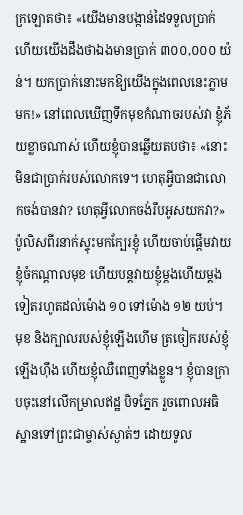ក្រឡោតថា៖ «យើងមានបង្កាន់ដៃទទួលប្រាក់ ហើយយើងដឹងថាឯងមានប្រាក់ ៣០០,០០០ យ៉ន់។ យកប្រាក់នោះមកឱ្យយើងក្នុងពេលនេះភ្លាមមក!» នៅពេលឃើញទឹកមុខកំណាចរបស់វា ខ្ញុំភ័យខ្លាចណាស់ ហើយខ្ញុំបានឆ្លើយតបថា៖ «នោះមិនជាប្រាក់របស់លោកទេ។ ហេតុអ្វីបានជាលោកចង់បានវា? ហេតុអ្វីលោកចង់រឹបអូសយកវា?» ប៉ូលិសពីរនាក់ស្ទុះមកក្បែរខ្ញុំ ហើយចាប់ផ្ដើមវាយខ្ញុំចំកណ្ដាលមុខ ហើយបន្តវាយខ្ញុំម្ដងហើយម្ដងទៀតរហូតដល់ម៉ោង ១០ ទៅម៉ោង ១២ យប់។ មុខ និងក្បាលរបស់ខ្ញុំឡើងហើម ត្រចៀករបស់ខ្ញុំឡើងហ៊ឹង ហើយខ្ញុំឈឺពេញទាំងខ្លួន។ ខ្ញុំបានក្រាបចុះនៅលើកម្រាលឥដ្ឋ បិទភ្នែក រួចពោលអធិស្ឋានទៅព្រះជាម្ចាស់ស្ងាត់ៗ ដោយទូល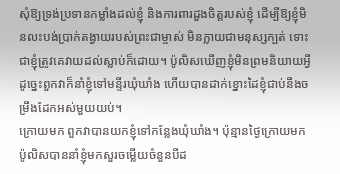សុំឱ្យទ្រង់ប្រទានកម្លាំងដល់ខ្ញុំ និងការពារដួងចិត្តរបស់ខ្ញុំ ដើម្បីឱ្យខ្ញុំមិនលះបង់ប្រាក់តង្វាយរបស់ព្រះជាម្ចាស់ មិនក្លាយជាមនុស្សក្បត់ ទោះជាខ្ញុំត្រូវគេវាយដល់ស្លាប់ក៏ដោយ។ ប៉ូលិសឃើញខ្ញុំមិនព្រមនិយាយអ្វី ដូច្នេះពួកវាក៏នាំខ្ញុំទៅមន្ទីរឃុំឃាំង ហើយបានដាក់ខ្នោះដៃខ្ញុំជាប់នឹងចម្រឹងដែកអស់មួយយប់។
ក្រោយមក ពួកវាបានយកខ្ញុំទៅកន្លែងឃុំឃាំង។ ប៉ុន្មានថ្ងៃក្រោយមក ប៉ូលិសបាននាំខ្ញុំមកសួរចម្លើយចំនួនបីដ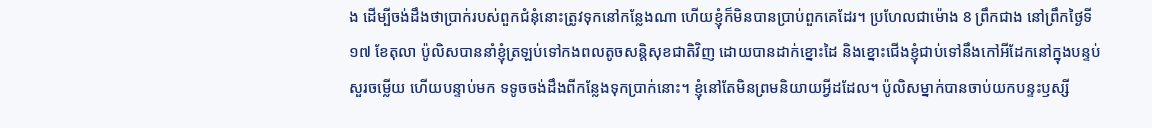ង ដើម្បីចង់ដឹងថាប្រាក់របស់ពួកជំនុំនោះត្រូវទុកនៅកន្លែងណា ហើយខ្ញុំក៏មិនបានប្រាប់ពួកគេដែរ។ ប្រហែលជាម៉ោង 8 ព្រឹកជាង នៅព្រឹកថ្ងៃទី១៧ ខែតុលា ប៉ូលិសបាននាំខ្ញុំត្រឡប់ទៅកងពលតូចសន្តិសុខជាតិវិញ ដោយបានដាក់ខ្នោះដៃ និងខ្នោះជើងខ្ញុំជាប់ទៅនឹងកៅអីដែកនៅក្នុងបន្ទប់សួរចម្លើយ ហើយបន្ទាប់មក ទទូចចង់ដឹងពីកន្លែងទុកប្រាក់នោះ។ ខ្ញុំនៅតែមិនព្រមនិយាយអ្វីដដែល។ ប៉ូលិសម្នាក់បានចាប់យកបន្ទះឫស្សី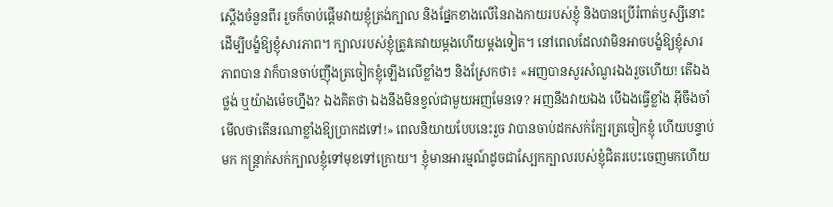ស្តើងចំនួនពីរ រួចក៏ចាប់ផ្ដើមវាយខ្ញុំត្រង់ក្បាល និងផ្នែកខាងលើនៃរាងកាយរបស់ខ្ញុំ និងបានប្រើរំពាត់ឫស្សីនោះដើម្បីបង្ខំឱ្យខ្ញុំសារភាព។ ក្បាលរបស់ខ្ញុំត្រូវគេវាយម្ដងហើយម្ដងទៀត។ នៅពេលដែលវាមិនអាចបង្ខំឱ្យខ្ញុំសារភាពបាន វាក៏បានចាប់ញ៉ឹងត្រចៀកខ្ញុំឡើងលើខ្លាំងៗ និងស្រែកថា៖ «អញបានសួរសំណួរឯងរួចហើយ! តើឯងថ្លង់ ឬយ៉ាងម៉េចហ្នឹង? ឯងគិតថា ឯងនឹងមិនខ្វល់ជាមួយអញមែនទេ? អញនឹងវាយឯង បើឯងធ្វើខ្លាំង អ៊ីចឹងចាំមើលថាតើនរណាខ្លាំងឱ្យប្រាកដទៅ!» ពេលនិយាយបែបនេះរួច វាបានចាប់ដកសក់ក្បែរត្រចៀកខ្ញុំ ហើយបន្ទាប់មក កន្រ្តាក់សក់ក្បាលខ្ញុំទៅមុខទៅក្រោយ។ ខ្ញុំមានអារម្មណ៍ដូចជាស្បែកក្បាលរបស់ខ្ញុំជិតរបេះចេញមកហើយ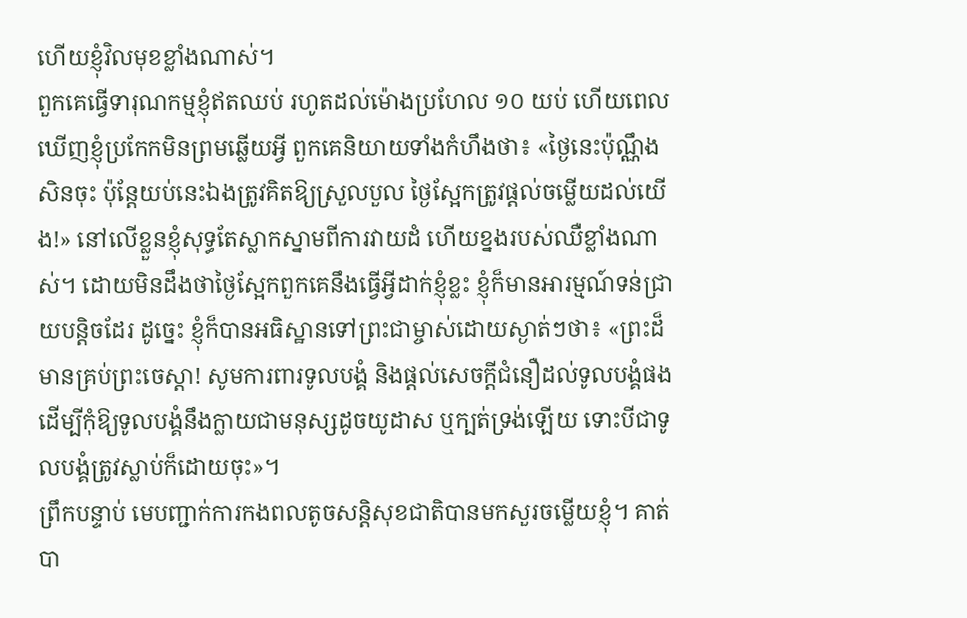ហើយខ្ញុំវិលមុខខ្លាំងណាស់។
ពួកគេធ្វើទារុណកម្មខ្ញុំឥតឈប់ រហូតដល់ម៉ោងប្រហែល ១០ យប់ ហើយពេលឃើញខ្ញុំប្រកែកមិនព្រមឆ្លើយអ្វី ពួកគេនិយាយទាំងកំហឹងថា៖ «ថ្ងៃនេះប៉ុណ្ណឹងសិនចុះ ប៉ុន្តែយប់នេះឯងត្រូវគិតឱ្យស្រួលបួល ថ្ងៃស្អែកត្រូវផ្ដល់ចម្លើយដល់យើង!» នៅលើខ្លួនខ្ញុំសុទ្ធតែស្លាកស្នាមពីការវាយដំ ហើយខ្នងរបស់ឈឺខ្លាំងណាស់។ ដោយមិនដឹងថាថ្ងៃស្អែកពួកគេនឹងធ្វើអ្វីដាក់ខ្ញុំខ្លះ ខ្ញុំក៏មានអារម្មណ៍ទន់ជ្រាយបន្តិចដែរ ដូច្នេះ ខ្ញុំក៏បានអធិស្ឋានទៅព្រះជាម្ចាស់ដោយស្ងាត់ៗថា៖ «ព្រះដ៏មានគ្រប់ព្រះចេស្ដា! សូមការពារទូលបង្គំ និងផ្ដល់សេចក្ដីជំនឿដល់ទូលបង្គំផង ដើម្បីកុំឱ្យទូលបង្គំនឹងក្លាយជាមនុស្សដូចយូដាស ឬក្បត់ទ្រង់ឡើយ ទោះបីជាទូលបង្គំត្រូវស្លាប់ក៏ដោយចុះ»។
ព្រឹកបន្ទាប់ មេបញ្ជាក់ការកងពលតូចសន្តិសុខជាតិបានមកសួរចម្លើយខ្ញុំ។ គាត់បា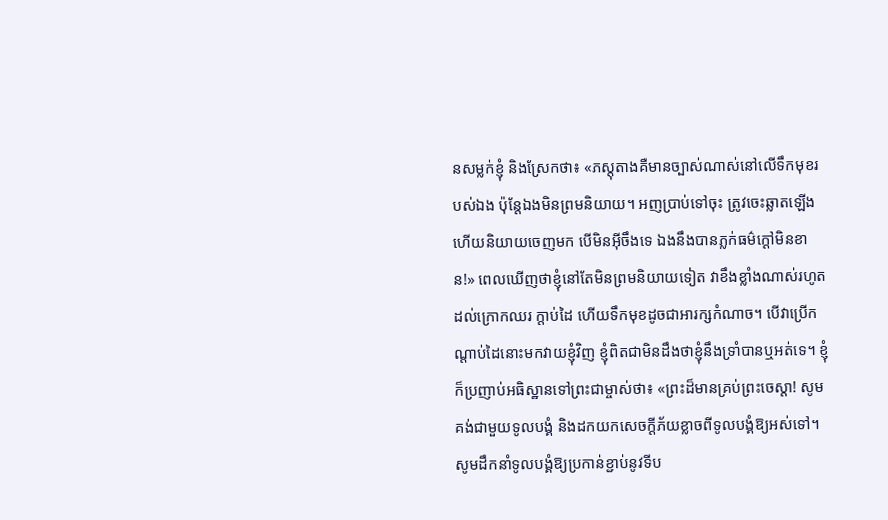នសម្លក់ខ្ញុំ និងស្រែកថា៖ «ភស្តុតាងគឺមានច្បាស់ណាស់នៅលើទឹកមុខរបស់ឯង ប៉ុន្តែឯងមិនព្រមនិយាយ។ អញប្រាប់ទៅចុះ ត្រូវចេះឆ្លាតឡើង ហើយនិយាយចេញមក បើមិនអ៊ីចឹងទេ ឯងនឹងបានភ្លក់ធម៌ក្ដៅមិនខាន!» ពេលឃើញថាខ្ញុំនៅតែមិនព្រមនិយាយទៀត វាខឹងខ្លាំងណាស់រហូតដល់ក្រោកឈរ ក្ដាប់ដៃ ហើយទឹកមុខដូចជាអារក្សកំណាច។ បើវាប្រើកណ្ដាប់ដៃនោះមកវាយខ្ញុំវិញ ខ្ញុំពិតជាមិនដឹងថាខ្ញុំនឹងទ្រាំបានឬអត់ទេ។ ខ្ញុំក៏ប្រញាប់អធិស្ឋានទៅព្រះជាម្ចាស់ថា៖ «ព្រះដ៏មានគ្រប់ព្រះចេស្ដា! សូមគង់ជាមួយទូលបង្គំ និងដកយកសេចក្ដីភ័យខ្លាចពីទូលបង្គំឱ្យអស់ទៅ។ សូមដឹកនាំទូលបង្គំឱ្យប្រកាន់ខ្ជាប់នូវទីប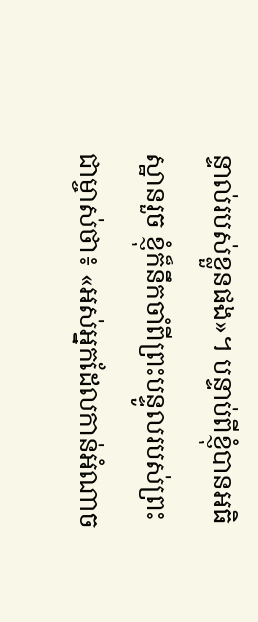ន្ទាល់របស់ខ្លួនផង»។ បន្ទាប់ពីខ្ញុំបានអធិស្ឋានរួច ខ្ញុំក៏នឹកចាំពីព្រះបន្ទូលរបស់ព្រះជាម្ចាស់ថា៖ «អស់អ្នកដែលកាន់អំណាច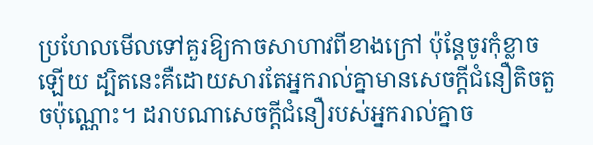ប្រហែលមើលទៅគួរឱ្យកាចសាហាវពីខាងក្រៅ ប៉ុន្តែចូរកុំខ្លាចឡើយ ដ្បិតនេះគឺដោយសារតែអ្នករាល់គ្នាមានសេចក្តីជំនឿតិចតួចប៉ុណ្ណោះ។ ដរាបណាសេចក្តីជំនឿរបស់អ្នករាល់គ្នាច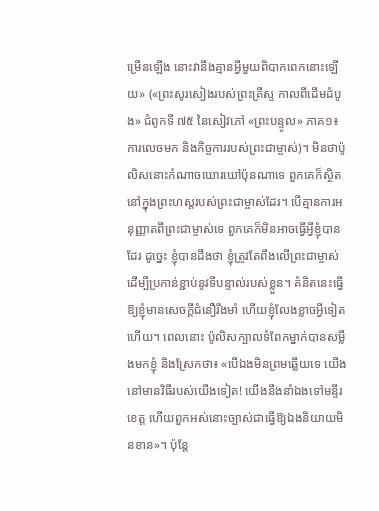ម្រើនឡើង នោះវានឹងគ្មានអ្វីមួយពិបាកពេកនោះឡើយ» («ព្រះសូរសៀងរបស់ព្រះគ្រីស្ទ កាលពីដើមដំបូង» ជំពូកទី ៧៥ នៃសៀវភៅ «ព្រះបន្ទូល» ភាគ១៖ ការលេចមក និងកិច្ចការរបស់ព្រះជាម្ចាស់)។ មិនថាប៉ូលិសនោះកំណាចឃោរឃៅប៉ុនណាទេ ពួកគេក៏ស្ថិតនៅក្នុងព្រះហស្ដរបស់ព្រះជាម្ចាស់ដែរ។ បើគ្មានការអនុញ្ញាតពីព្រះជាម្ចាស់ទេ ពួកគេក៏មិនអាចធ្វើអ្វីខ្ញុំបានដែរ ដូច្នេះ ខ្ញុំបានដឹងថា ខ្ញុំត្រូវតែពឹងលើព្រះជាម្ចាស់ដើម្បីប្រកាន់ខ្ជាប់នូវទីបន្ទាល់របស់ខ្លួន។ គំនិតនេះធ្វើឱ្យខ្ញុំមានសេចក្ដីជំនឿរឹងមាំ ហើយខ្ញុំលែងខ្លាចអ្វីទៀតហើយ។ ពេលនោះ ប៉ូលិសក្បាលទំពែកម្នាក់បានសម្លឹងមកខ្ញុំ និងស្រែកថា៖ «បើឯងមិនព្រមឆ្លើយទេ យើងនៅមានវិធីរបស់យើងទៀត! យើងនឹងនាំឯងទៅមន្ទីរខេត្ត ហើយពួកអស់នោះច្បាស់ជាធ្វើឱ្យឯងនិយាយមិនខាន»។ ប៉ុន្តែ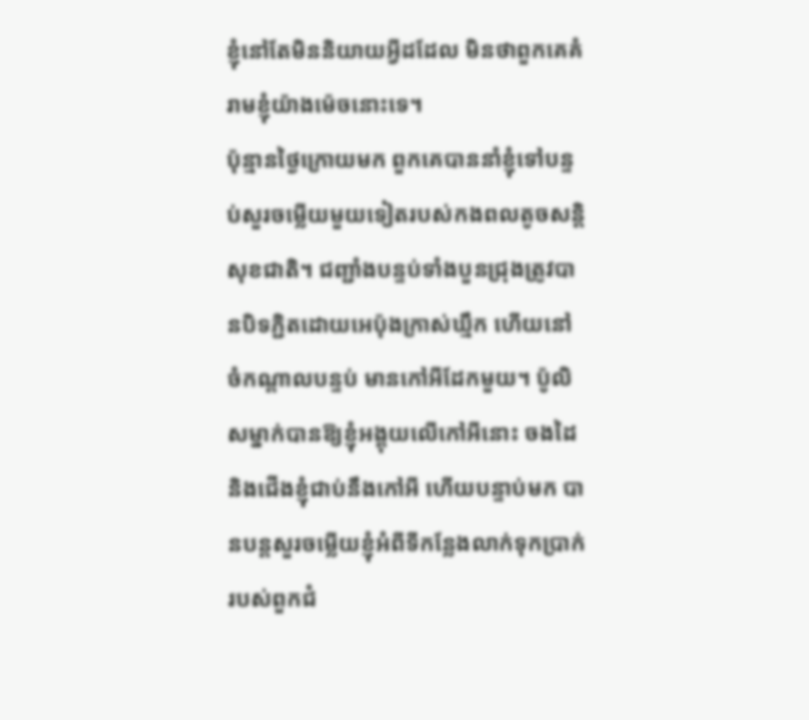ខ្ញុំនៅតែមិននិយាយអ្វីដដែល មិនថាពួកគេគំរាមខ្ញុំយ៉ាងម៉េចនោះទេ។
ប៉ុន្មានថ្ងៃក្រោយមក ពួកគេបាននាំខ្ញុំទៅបន្ទប់សួរចម្លើយមួយទៀតរបស់កងពលតូចសន្តិសុខជាតិ។ ជញ្ជាំងបន្ទប់ទាំងបួនជ្រុងត្រូវបានបិទភ្ជិតដោយអេប៉ុងក្រាស់ឃ្មឹក ហើយនៅចំកណ្ដាលបន្ទប់ មានកៅអីដែកមួយ។ ប៉ូលិសម្នាក់បានឱ្យខ្ញុំអង្គុយលើកៅអីនោះ ចងដៃ និងជើងខ្ញុំជាប់នឹងកៅអី ហើយបន្ទាប់មក បានបន្តសួរចម្លើយខ្ញុំអំពីទីកន្លែងលាក់ទុកប្រាក់របស់ពួកជំ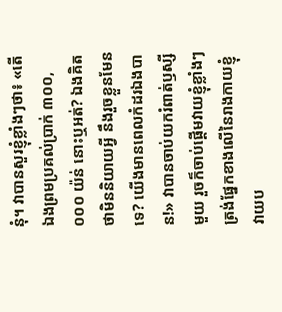នុំ។ វាបានសួរខ្ញុំខ្លាំងៗថា៖ «តើឯងព្រមប្រគល់ប្រាក់ ៣០០,០០០ យ៉ន់ នោះឬអត់? ឯងគិតថាមិននិយាយអ្វី នឹងរួចខ្លួនមែនទេ? យើងមានពេលកំដរឯងបាន!» វាបានចាប់យករំពាត់ឫស្សីមួយ រួចក៏ចាប់ផ្ដើមវាយខ្ញុំខ្លាំងៗត្រង់ផ្នែកខាងលើនៃរាងកាយខ្ញុំ វាយប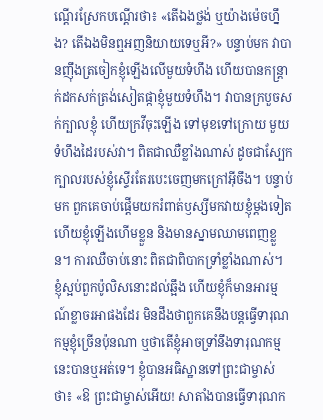ណ្ដើរស្រែកបណ្ដើរថា៖ «តើឯងថ្លង់ ឬយ៉ាងម៉េចហ្នឹង? តើឯងមិនឮអញនិយាយទេឬអី?» បន្ទាប់មក វាបានញ៉ឹងត្រចៀកខ្ញុំឡើងលើមួយទំហឹង ហើយបានកន្ត្រាក់ដកសក់ត្រង់សៀតផ្កាខ្ញុំមួយទំហឹង។ វាបានក្របួចសក់ក្បាលខ្ញុំ ហើយក្រវីចុះឡើង ទៅមុខទៅក្រោយ មួយទំហឹងដៃរបស់វា។ ពិតជាឈឺខ្លាំងណាស់ ដូចជាស្បែកក្បាលរបស់ខ្ញុំស្ទើរតែរបេះចេញមកក្រៅអ៊ីចឹង។ បន្ទាប់មក ពួកគេចាប់ផ្ដើមយករំពាត់ឫស្សីមកវាយខ្ញុំម្ដងទៀត ហើយខ្ញុំឡើងហើមខ្លួន និងមានស្នាមឈាមពេញខ្លួន។ ការឈឺចាប់នោះ ពិតជាពិបាកទ្រាំខ្លាំងណាស់។ ខ្ញុំស្អប់ពួកប៉ូលិសនោះដល់ឆ្អឹង ហើយខ្ញុំក៏មានអារម្មណ៍ខ្លាចរអាផងដែរ មិនដឹងថាពួកគេនឹងបន្តធ្វើទារុណកម្មខ្ញុំច្រើនប៉ុនណា ឬថាតើខ្ញុំអាចទ្រាំនឹងទារុណកម្មនេះបានឬអត់ទេ។ ខ្ញុំបានអធិស្ឋានទៅព្រះជាម្ចាស់ថា៖ «ឱ ព្រះជាម្ចាស់អើយ! សាតាំងបានធ្វើទារុណក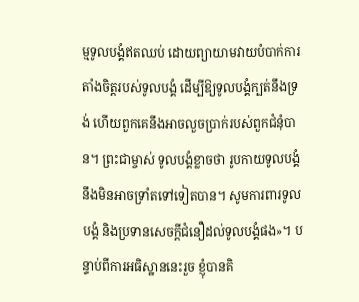ម្មទូលបង្គំឥតឈប់ ដោយព្យាយាមវាយបំបាក់ការតាំងចិត្តរបស់ទូលបង្គំ ដើម្បីឱ្យទូលបង្គំក្បត់នឹងទ្រង់ ហើយពួកគេនឹងអាចលួចប្រាក់របស់ពួកជំនុំបាន។ ព្រះជាម្ចាស់ ទូលបង្គំខ្លាចថា រូបកាយទូលបង្គំនឹងមិនអាចទ្រាំតទៅទៀតបាន។ សូមការពារទូលបង្គំ និងប្រទានសេចក្ដីជំនឿដល់ទូលបង្គំផង»។ បន្ទាប់ពីការអធិស្ឋាននេះរួច ខ្ញុំបានគិ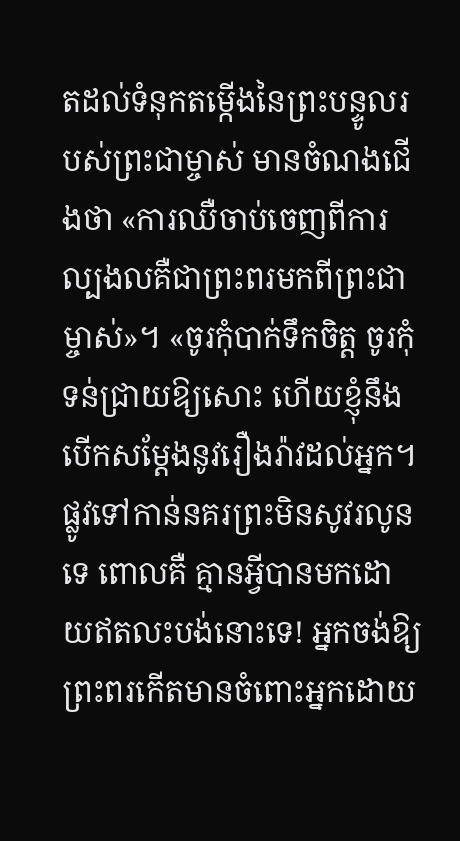តដល់ទំនុកតម្កើងនៃព្រះបន្ទូលរបស់ព្រះជាម្ចាស់ មានចំណងជើងថា «ការឈឺចាប់ចេញពីការល្បងលគឺជាព្រះពរមកពីព្រះជាម្ចាស់»។ «ចូរកុំបាក់ទឹកចិត្ត ចូរកុំទន់ជ្រាយឱ្យសោះ ហើយខ្ញុំនឹងបើកសម្ដែងនូវរឿងរ៉ាវដល់អ្នក។ ផ្លូវទៅកាន់នគរព្រះមិនសូវរលូនទេ ពោលគឺ គ្មានអ្វីបានមកដោយឥតលះបង់នោះទេ! អ្នកចង់ឱ្យព្រះពរកើតមានចំពោះអ្នកដោយ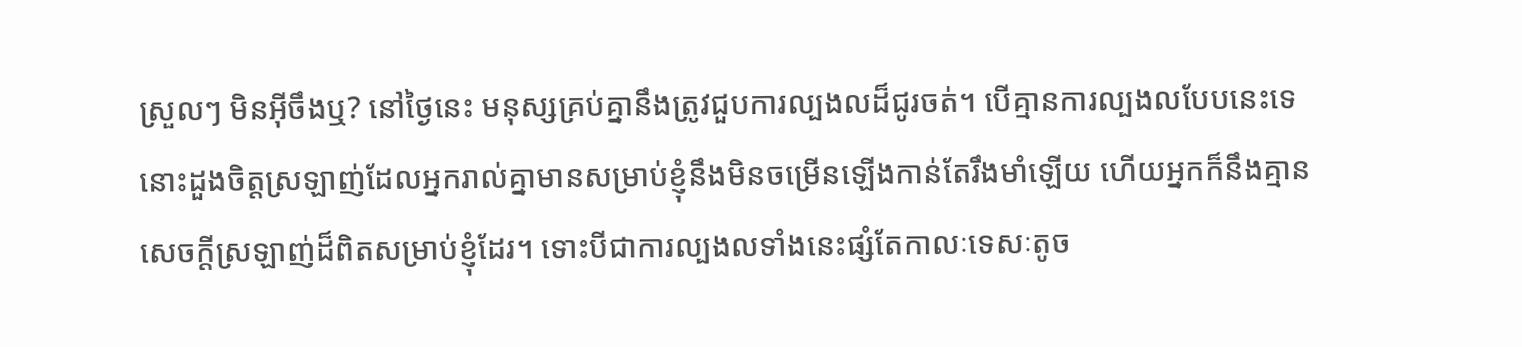ស្រួលៗ មិនអ៊ីចឹងឬ? នៅថ្ងៃនេះ មនុស្សគ្រប់គ្នានឹងត្រូវជួបការល្បងលដ៏ជូរចត់។ បើគ្មានការល្បងលបែបនេះទេ នោះដួងចិត្តស្រឡាញ់ដែលអ្នករាល់គ្នាមានសម្រាប់ខ្ញុំនឹងមិនចម្រើនឡើងកាន់តែរឹងមាំឡើយ ហើយអ្នកក៏នឹងគ្មានសេចក្តីស្រឡាញ់ដ៏ពិតសម្រាប់ខ្ញុំដែរ។ ទោះបីជាការល្បងលទាំងនេះផ្សំតែកាលៈទេសៈតូច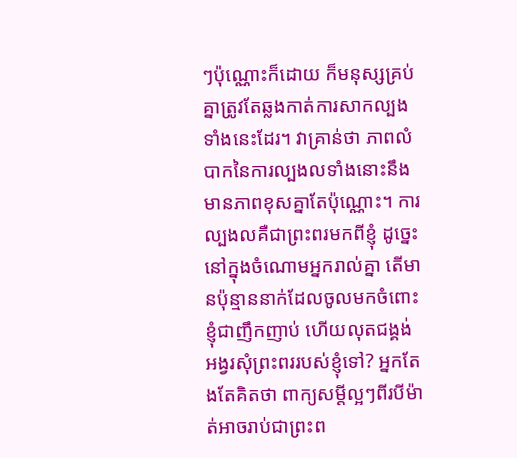ៗប៉ុណ្ណោះក៏ដោយ ក៏មនុស្សគ្រប់គ្នាត្រូវតែឆ្លងកាត់ការសាកល្បងទាំងនេះដែរ។ វាគ្រាន់ថា ភាពលំបាកនៃការល្បងលទាំងនោះនឹងមានភាពខុសគ្នាតែប៉ុណ្ណោះ។ ការល្បងលគឺជាព្រះពរមកពីខ្ញុំ ដូច្នេះ នៅក្នុងចំណោមអ្នករាល់គ្នា តើមានប៉ុន្មាននាក់ដែលចូលមកចំពោះខ្ញុំជាញឹកញាប់ ហើយលុតជង្គង់អង្វរសុំព្រះពររបស់ខ្ញុំទៅ? អ្នកតែងតែគិតថា ពាក្យសម្ដីល្អៗពីរបីម៉ាត់អាចរាប់ជាព្រះព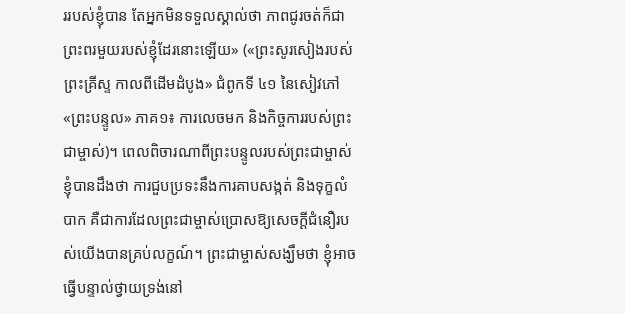ររបស់ខ្ញុំបាន តែអ្នកមិនទទួលស្គាល់ថា ភាពជូរចត់ក៏ជាព្រះពរមួយរបស់ខ្ញុំដែរនោះឡើយ» («ព្រះសូរសៀងរបស់ព្រះគ្រីស្ទ កាលពីដើមដំបូង» ជំពូកទី ៤១ នៃសៀវភៅ «ព្រះបន្ទូល» ភាគ១៖ ការលេចមក និងកិច្ចការរបស់ព្រះជាម្ចាស់)។ ពេលពិចារណាពីព្រះបន្ទូលរបស់ព្រះជាម្ចាស់ ខ្ញុំបានដឹងថា ការជួបប្រទះនឹងការគាបសង្កត់ និងទុក្ខលំបាក គឺជាការដែលព្រះជាម្ចាស់ប្រោសឱ្យសេចក្ដីជំនឿរបស់យើងបានគ្រប់លក្ខណ៍។ ព្រះជាម្ចាស់សង្ឃឹមថា ខ្ញុំអាចធ្វើបន្ទាល់ថ្វាយទ្រង់នៅ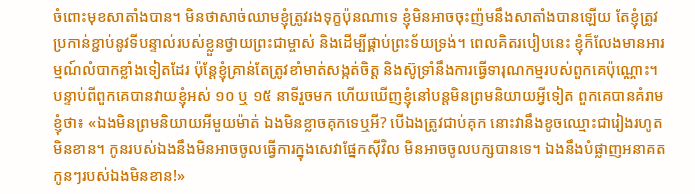ចំពោះមុខសាតាំងបាន។ មិនថាសាច់ឈាមខ្ញុំត្រូវរងទុក្ខប៉ុនណាទេ ខ្ញុំមិនអាចចុះញ៉មនឹងសាតាំងបានឡើយ តែខ្ញុំត្រូវប្រកាន់ខ្ជាប់នូវទីបន្ទាល់របស់ខ្លួនថ្វាយព្រះជាម្ចាស់ និងដើម្បីផ្គាប់ព្រះទ័យទ្រង់។ ពេលគិតរបៀបនេះ ខ្ញុំក៏លែងមានអារម្មណ៍លំបាកខ្លាំងទៀតដែរ ប៉ុន្តែខ្ញុំគ្រាន់តែត្រូវខាំមាត់សង្កត់ចិត្ត និងស៊ូទ្រាំនឹងការធ្វើទារុណកម្មរបស់ពួកគេប៉ុណ្ណោះ។ បន្ទាប់ពីពួកគេបានវាយខ្ញុំអស់ ១០ ឬ ១៥ នាទីរួចមក ហើយឃើញខ្ញុំនៅបន្តមិនព្រមនិយាយអ្វីទៀត ពួកគេបានគំរាមខ្ញុំថា៖ «ឯងមិនព្រមនិយាយអីមួយម៉ាត់ ឯងមិនខ្លាចគុកទេឬអី? បើឯងត្រូវជាប់គុក នោះវានឹងខូចឈ្មោះជារៀងរហូតមិនខាន។ កូនរបស់ឯងនឹងមិនអាចចូលធ្វើការក្នុងសេវាផ្នែកស៊ីវិល មិនអាចចូលបក្សបានទេ។ ឯងនឹងបំផ្លាញអនាគតកូនៗរបស់ឯងមិនខាន!»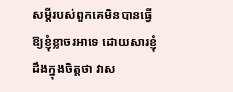សម្ដីរបស់ពួកគេមិនបានធ្វើឱ្យខ្ញុំខ្លាចរអាទេ ដោយសារខ្ញុំដឹងក្នុងចិត្តថា វាស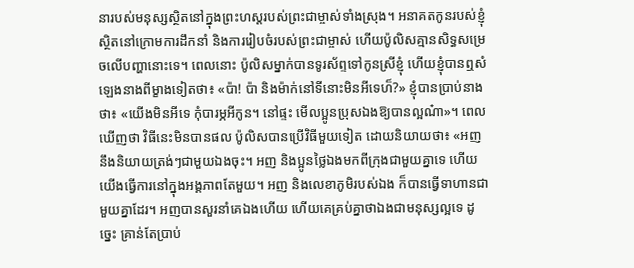នារបស់មនុស្សស្ថិតនៅក្នុងព្រះហស្ដរបស់ព្រះជាម្ចាស់ទាំងស្រុង។ អនាគតកូនរបស់ខ្ញុំស្ថិតនៅក្រោមការដឹកនាំ និងការរៀបចំរបស់ព្រះជាម្ចាស់ ហើយប៉ូលិសគ្មានសិទ្ធសម្រេចលើបញ្ហានោះទេ។ ពេលនោះ ប៉ូលិសម្នាក់បានទូរស័ព្ទទៅកូនស្រីខ្ញុំ ហើយខ្ញុំបានឮសំឡេងនាងពីម្ខាងទៀតថា៖ «ប៉ា! ប៉ា និងម៉ាក់នៅទីនោះមិនអីទេហ៏?» ខ្ញុំបានប្រាប់នាងថា៖ «យើងមិនអីទេ កុំបារម្ភអីកូន។ នៅផ្ទះ មើលប្អូនប្រុសឯងឱ្យបានល្អណ៎ា»។ ពេលឃើញថា វិធីនេះមិនបានផល ប៉ូលិសបានប្រើវិធីមួយទៀត ដោយនិយាយថា៖ «អញនឹងនិយាយត្រង់ៗជាមួយឯងចុះ។ អញ និងប្អូនថ្លៃឯងមកពីក្រុងជាមួយគ្នាទេ ហើយយើងធ្វើការនៅក្នុងអង្គភាពតែមួយ។ អញ និងលេខាភូមិរបស់ឯង ក៏បានធ្វើទាហានជាមួយគ្នាដែរ។ អញបានសួរនាំគេឯងហើយ ហើយគេគ្រប់គ្នាថាឯងជាមនុស្សល្អទេ ដូច្នេះ គ្រាន់តែប្រាប់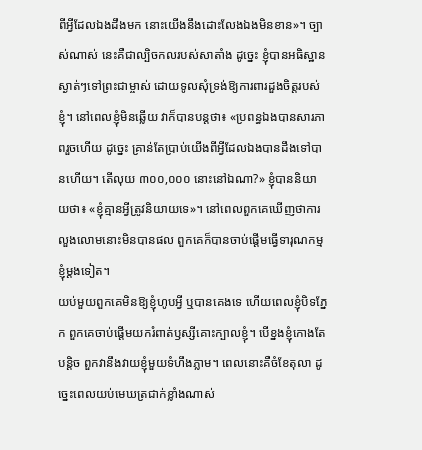ពីអ្វីដែលឯងដឹងមក នោះយើងនឹងដោះលែងឯងមិនខាន»។ ច្បាស់ណាស់ នេះគឺជាល្បិចកលរបស់សាតាំង ដូច្នេះ ខ្ញុំបានអធិស្ឋានស្ងាត់ៗទៅព្រះជាម្ចាស់ ដោយទូលសុំទ្រង់ឱ្យការពារដួងចិត្តរបស់ខ្ញុំ។ នៅពេលខ្ញុំមិនឆ្លើយ វាក៏បានបន្តថា៖ «ប្រពន្ធឯងបានសារភាពរួចហើយ ដូច្នេះ គ្រាន់តែប្រាប់យើងពីអ្វីដែលឯងបានដឹងទៅបានហើយ។ តើលុយ ៣០០,០០០ នោះនៅឯណា?» ខ្ញុំបាននិយាយថា៖ «ខ្ញុំគ្មានអ្វីត្រូវនិយាយទេ»។ នៅពេលពួកគេឃើញថាការលួងលោមនោះមិនបានផល ពួកគេក៏បានចាប់ផ្ដើមធ្វើទារុណកម្មខ្ញុំម្ដងទៀត។
យប់មួយពួកគេមិនឱ្យខ្ញុំហូបអ្វី ឬបានគេងទេ ហើយពេលខ្ញុំបិទភ្នែក ពួកគេចាប់ផ្ដើមយករំពាត់ឫស្សីគោះក្បាលខ្ញុំ។ បើខ្នងខ្ញុំកោងតែបន្តិច ពួកវានឹងវាយខ្ញុំមួយទំហឹងភ្លាម។ ពេលនោះគឺចំខែតុលា ដូច្នេះពេលយប់មេឃត្រជាក់ខ្លាំងណាស់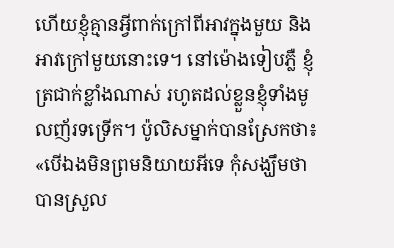ហើយខ្ញុំគ្មានអ្វីពាក់ក្រៅពីអាវក្នុងមួយ និងអាវក្រៅមួយនោះទេ។ នៅម៉ោងទៀបភ្លឺ ខ្ញុំត្រជាក់ខ្លាំងណាស់ រហូតដល់ខ្លួនខ្ញុំទាំងមូលញ័រទទ្រើក។ ប៉ូលិសម្នាក់បានស្រែកថា៖ «បើឯងមិនព្រមនិយាយអីទេ កុំសង្ឃឹមថាបានស្រួល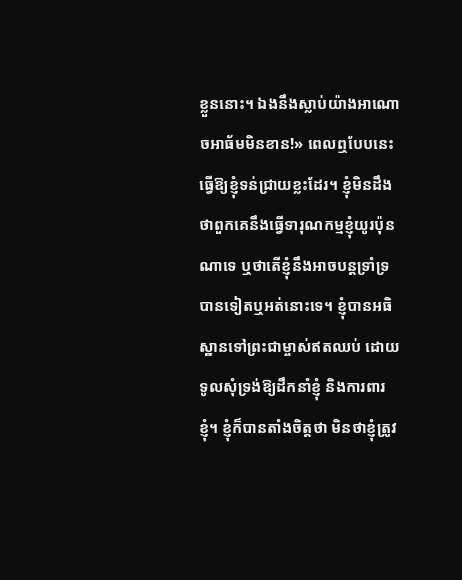ខ្លួននោះ។ ឯងនឹងស្លាប់យ៉ាងអាណោចអាធ័មមិនខាន!» ពេលឮបែបនេះ ធ្វើឱ្យខ្ញុំទន់ជ្រាយខ្លះដែរ។ ខ្ញុំមិនដឹងថាពួកគេនឹងធ្វើទារុណកម្មខ្ញុំយូរប៉ុនណាទេ ឬថាតើខ្ញុំនឹងអាចបន្តទ្រាំទ្របានទៀតឬអត់នោះទេ។ ខ្ញុំបានអធិស្ឋានទៅព្រះជាម្ចាស់ឥតឈប់ ដោយទូលសុំទ្រង់ឱ្យដឹកនាំខ្ញុំ និងការពារខ្ញុំ។ ខ្ញុំក៏បានតាំងចិត្តថា មិនថាខ្ញុំត្រូវ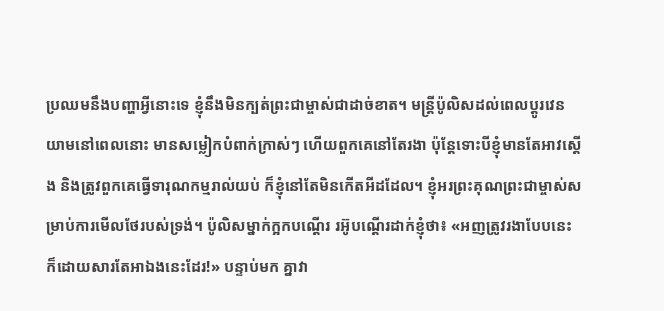ប្រឈមនឹងបញ្ហាអ្វីនោះទេ ខ្ញុំនឹងមិនក្បត់ព្រះជាម្ចាស់ជាដាច់ខាត។ មន្ត្រីប៉ូលិសដល់ពេលប្ដូរវេនយាមនៅពេលនោះ មានសម្លៀកបំពាក់ក្រាស់ៗ ហើយពួកគេនៅតែរងា ប៉ុន្តែទោះបីខ្ញុំមានតែអាវស្ដើង និងត្រូវពួកគេធ្វើទារុណកម្មរាល់យប់ ក៏ខ្ញុំនៅតែមិនកើតអីដដែល។ ខ្ញុំអរព្រះគុណព្រះជាម្ចាស់សម្រាប់ការមើលថែរបស់ទ្រង់។ ប៉ូលិសម្នាក់ក្អកបណ្តើរ រអ៊ូបណ្តើរដាក់ខ្ញុំថា៖ «អញត្រូវរងាបែបនេះ ក៏ដោយសារតែអាឯងនេះដែរ!» បន្ទាប់មក គ្នាវា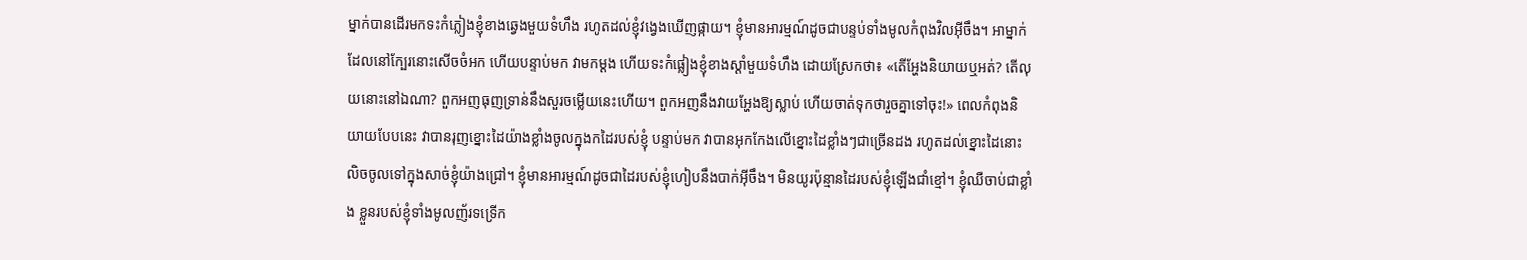ម្នាក់បានដើរមកទះកំភ្លៀងខ្ញុំខាងឆ្វេងមួយទំហឹង រហូតដល់ខ្ញុំវង្វេងឃើញផ្កាយ។ ខ្ញុំមានអារម្មណ៍ដូចជាបន្ទប់ទាំងមូលកំពុងវិលអ៊ីចឹង។ អាម្នាក់ដែលនៅក្បែរនោះសើចចំអក ហើយបន្ទាប់មក វាមកម្ដង ហើយទះកំផ្លៀងខ្ញុំខាងស្តាំមួយទំហឹង ដោយស្រែកថា៖ «តើអ្ហែងនិយាយឬអត់? តើលុយនោះនៅឯណា? ពួកអញធុញទ្រាន់នឹងសួរចម្លើយនេះហើយ។ ពួកអញនឹងវាយអ្ហែងឱ្យស្លាប់ ហើយចាត់ទុកថារួចគ្នាទៅចុះ!» ពេលកំពុងនិយាយបែបនេះ វាបានរុញខ្នោះដៃយ៉ាងខ្លាំងចូលក្នុងកដៃរបស់ខ្ញុំ បន្ទាប់មក វាបានអុកកែងលើខ្នោះដៃខ្លាំងៗជាច្រើនដង រហូតដល់ខ្នោះដៃនោះលិចចូលទៅក្នុងសាច់ខ្ញុំយ៉ាងជ្រៅ។ ខ្ញុំមានអារម្មណ៍ដូចជាដៃរបស់ខ្ញុំហៀបនឹងបាក់អ៊ីចឹង។ មិនយូរប៉ុន្មានដៃរបស់ខ្ញុំឡើងជាំខ្មៅ។ ខ្ញុំឈឺចាប់ជាខ្លាំង ខ្លួនរបស់ខ្ញុំទាំងមូលញ័រទទ្រើក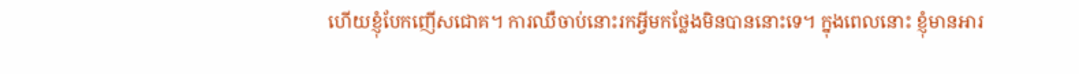ហើយខ្ញុំបែកញើសជោគ។ ការឈឺចាប់នោះរកអ្វីមកថ្លែងមិនបាននោះទេ។ ក្នុងពេលនោះ ខ្ញុំមានអារ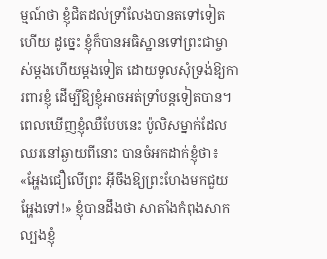ម្មណ៍ថា ខ្ញុំជិតដល់ទ្រាំលែងបានតទៅទៀតហើយ ដូច្នេះ ខ្ញុំក៏បានអធិស្ឋានទៅព្រះជាម្ចាស់ម្ដងហើយម្ដងទៀត ដោយទូលសុំទ្រង់ឱ្យការពារខ្ញុំ ដើម្បីឱ្យខ្ញុំអាចអត់ទ្រាំបន្តទៀតបាន។ ពេលឃើញខ្ញុំឈឺបែបនេះ ប៉ូលិសម្នាក់ដែលឈរនៅឆ្ងាយពីនោះ បានចំអកដាក់ខ្ញុំថា៖ «អ្ហែងជឿលើព្រះ អ៊ីចឹងឱ្យព្រះហែងមកជួយអ្ហែងទៅ!» ខ្ញុំបានដឹងថា សាតាំងកំពុងសាកល្បងខ្ញុំ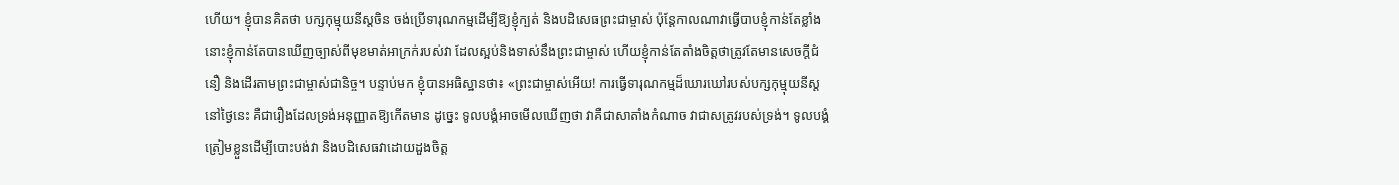ហើយ។ ខ្ញុំបានគិតថា បក្សកុម្មុយនីស្តចិន ចង់ប្រើទារុណកម្មដើម្បីឱ្យខ្ញុំក្បត់ និងបដិសេធព្រះជាម្ចាស់ ប៉ុន្តែកាលណាវាធ្វើបាបខ្ញុំកាន់តែខ្លាំង នោះខ្ញុំកាន់តែបានឃើញច្បាស់ពីមុខមាត់អាក្រក់របស់វា ដែលស្អប់និងទាស់នឹងព្រះជាម្ចាស់ ហើយខ្ញុំកាន់តែតាំងចិត្តថាត្រូវតែមានសេចក្ដីជំនឿ និងដើរតាមព្រះជាម្ចាស់ជានិច្ច។ បន្ទាប់មក ខ្ញុំបានអធិស្ឋានថា៖ «ព្រះជាម្ចាស់អើយ! ការធ្វើទារុណកម្មដ៏ឃោរឃៅរបស់បក្សកុម្មុយនីស្តនៅថ្ងៃនេះ គឺជារឿងដែលទ្រង់អនុញ្ញាតឱ្យកើតមាន ដូច្នេះ ទូលបង្គំអាចមើលឃើញថា វាគឺជាសាតាំងកំណាច វាជាសត្រូវរបស់ទ្រង់។ ទូលបង្គំត្រៀមខ្លួនដើម្បីបោះបង់វា និងបដិសេធវាដោយដួងចិត្ត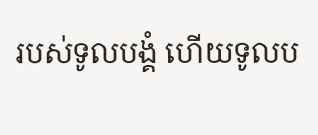របស់ទូលបង្គំ ហើយទូលប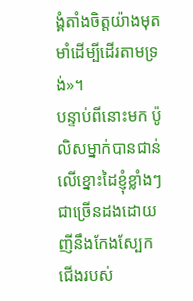ង្គំតាំងចិត្តយ៉ាងមុតមាំដើម្បីដើរតាមទ្រង់»។
បន្ទាប់ពីនោះមក ប៉ូលិសម្នាក់បានជាន់លើខ្នោះដៃខ្ញុំខ្លាំងៗជាច្រើនដងដោយញីនឹងកែងស្បែកជើងរបស់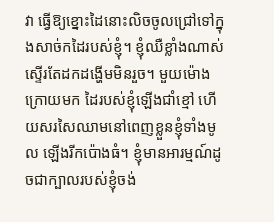វា ធ្វើឱ្យខ្នោះដៃនោះលិចចូលជ្រៅទៅក្នុងសាច់កដៃរបស់ខ្ញុំ។ ខ្ញុំឈឺខ្លាំងណាស់ ស្ទើរតែដកដង្ហើមមិនរួច។ មួយម៉ោងក្រោយមក ដៃរបស់ខ្ញុំឡើងជាំខ្មៅ ហើយសរសៃឈាមនៅពេញខ្លួនខ្ញុំទាំងមូល ឡើងរីកប៉ោងធំ។ ខ្ញុំមានអារម្មណ៍ដូចជាក្បាលរបស់ខ្ញុំចង់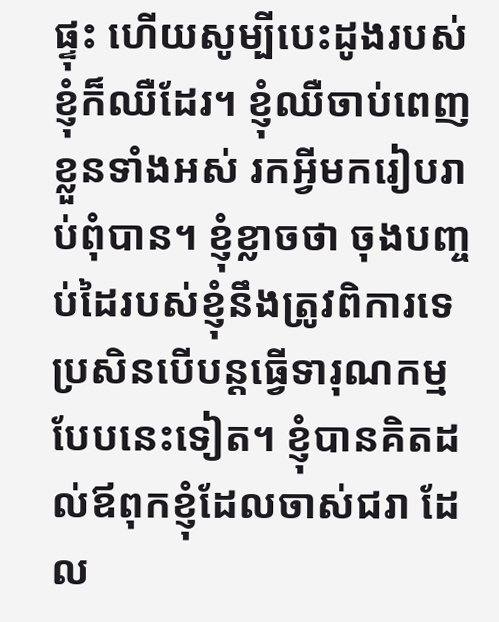ផ្ទុះ ហើយសូម្បីបេះដូងរបស់ខ្ញុំក៏ឈឺដែរ។ ខ្ញុំឈឺចាប់ពេញខ្លួនទាំងអស់ រកអ្វីមករៀបរាប់ពុំបាន។ ខ្ញុំខ្លាចថា ចុងបញ្ចប់ដៃរបស់ខ្ញុំនឹងត្រូវពិការទេ ប្រសិនបើបន្តធ្វើទារុណកម្មបែបនេះទៀត។ ខ្ញុំបានគិតដល់ឪពុកខ្ញុំដែលចាស់ជរា ដែល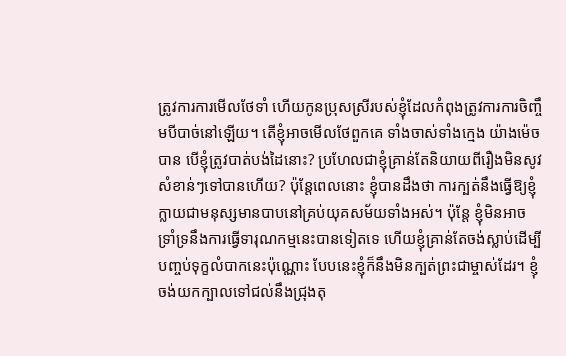ត្រូវការការមើលថែទាំ ហើយកូនប្រុសស្រីរបស់ខ្ញុំដែលកំពុងត្រូវការការចិញ្ចឹមបីបាច់នៅឡើយ។ តើខ្ញុំអាចមើលថែពួកគេ ទាំងចាស់ទាំងក្មេង យ៉ាងម៉េចបាន បើខ្ញុំត្រូវបាត់បង់ដៃនោះ? ប្រហែលជាខ្ញុំគ្រាន់តែនិយាយពីរឿងមិនសូវសំខាន់ៗទៅបានហើយ? ប៉ុន្តែពេលនោះ ខ្ញុំបានដឹងថា ការក្បត់នឹងធ្វើឱ្យខ្ញុំក្លាយជាមនុស្សមានបាបនៅគ្រប់យុគសម័យទាំងអស់។ ប៉ុន្តែ ខ្ញុំមិនអាចទ្រាំទ្រនឹងការធ្វើទារុណកម្មនេះបានទៀតទេ ហើយខ្ញុំគ្រាន់តែចង់ស្លាប់ដើម្បីបញ្ចប់ទុក្ខលំបាកនេះប៉ុណ្ណោះ បែបនេះខ្ញុំក៏នឹងមិនក្បត់ព្រះជាម្ចាស់ដែរ។ ខ្ញុំចង់យកក្បាលទៅជល់នឹងជ្រុងតុ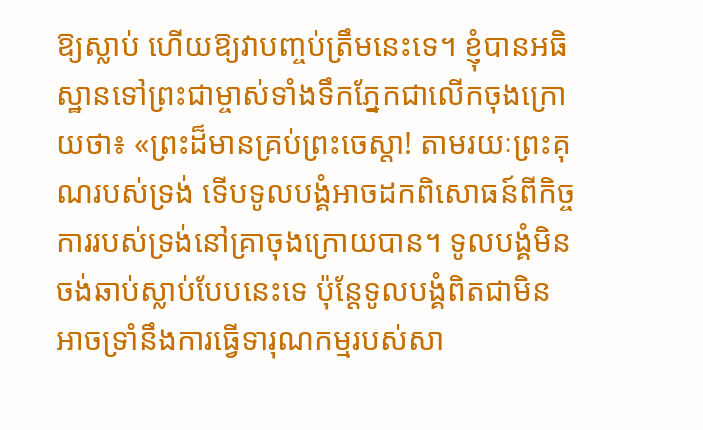ឱ្យស្លាប់ ហើយឱ្យវាបញ្ចប់ត្រឹមនេះទេ។ ខ្ញុំបានអធិស្ឋានទៅព្រះជាម្ចាស់ទាំងទឹកភ្នែកជាលើកចុងក្រោយថា៖ «ព្រះដ៏មានគ្រប់ព្រះចេស្ដា! តាមរយៈព្រះគុណរបស់ទ្រង់ ទើបទូលបង្គំអាចដកពិសោធន៍ពីកិច្ចការរបស់ទ្រង់នៅគ្រាចុងក្រោយបាន។ ទូលបង្គំមិនចង់ឆាប់ស្លាប់បែបនេះទេ ប៉ុន្តែទូលបង្គំពិតជាមិនអាចទ្រាំនឹងការធ្វើទារុណកម្មរបស់សា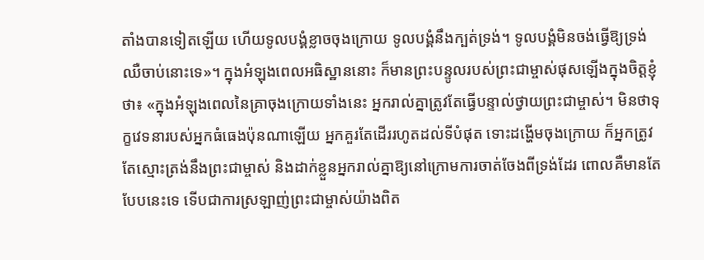តាំងបានទៀតឡើយ ហើយទូលបង្គំខ្លាចចុងក្រោយ ទូលបង្គំនឹងក្បត់ទ្រង់។ ទូលបង្គំមិនចង់ធ្វើឱ្យទ្រង់ឈឺចាប់នោះទេ»។ ក្នុងអំឡុងពេលអធិស្ឋាននោះ ក៏មានព្រះបន្ទូលរបស់ព្រះជាម្ចាស់ផុសឡើងក្នុងចិត្តខ្ញុំថា៖ «ក្នុងអំឡុងពេលនៃគ្រាចុងក្រោយទាំងនេះ អ្នករាល់គ្នាត្រូវតែធ្វើបន្ទាល់ថ្វាយព្រះជាម្ចាស់។ មិនថាទុក្ខវេទនារបស់អ្នកធំធេងប៉ុនណាឡើយ អ្នកគួរតែដើររហូតដល់ទីបំផុត ទោះដង្ហើមចុងក្រោយ ក៏អ្នកត្រូវតែស្មោះត្រង់នឹងព្រះជាម្ចាស់ និងដាក់ខ្លួនអ្នករាល់គ្នាឱ្យនៅក្រោមការចាត់ចែងពីទ្រង់ដែរ ពោលគឺមានតែបែបនេះទេ ទើបជាការស្រឡាញ់ព្រះជាម្ចាស់យ៉ាងពិត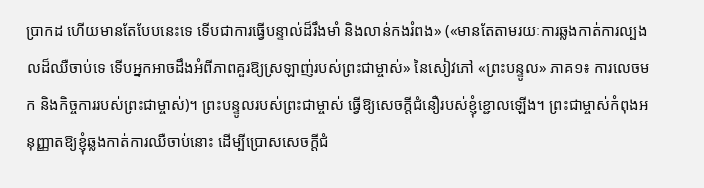ប្រាកដ ហើយមានតែបែបនេះទេ ទើបជាការធ្វើបន្ទាល់ដ៏រឹងមាំ និងលាន់កងរំពង» («មានតែតាមរយៈការឆ្លងកាត់ការល្បងលដ៏ឈឺចាប់ទេ ទើបអ្នកអាចដឹងអំពីភាពគួរឱ្យស្រឡាញ់របស់ព្រះជាម្ចាស់» នៃសៀវភៅ «ព្រះបន្ទូល» ភាគ១៖ ការលេចមក និងកិច្ចការរបស់ព្រះជាម្ចាស់)។ ព្រះបន្ទូលរបស់ព្រះជាម្ចាស់ ធ្វើឱ្យសេចក្ដីជំនឿរបស់ខ្ញុំខ្ជោលឡើង។ ព្រះជាម្ចាស់កំពុងអនុញ្ញាតឱ្យខ្ញុំឆ្លងកាត់ការឈឺចាប់នោះ ដើម្បីប្រោសសេចក្ដីជំ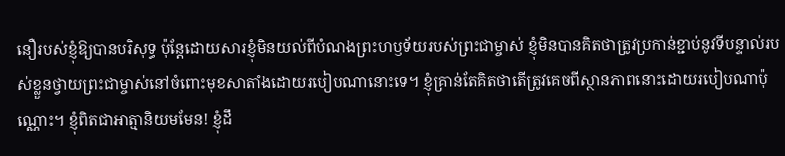នឿរបស់ខ្ញុំឱ្យបានបរិសុទ្ធ ប៉ុន្តែដោយសារខ្ញុំមិនយល់ពីបំណងព្រះហឫទ័យរបស់ព្រះជាម្ចាស់ ខ្ញុំមិនបានគិតថាត្រូវប្រកាន់ខ្ជាប់នូវទីបន្ទាល់របស់ខ្លួនថ្វាយព្រះជាម្ចាស់នៅចំពោះមុខសាតាំងដោយរបៀបណានោះទេ។ ខ្ញុំគ្រាន់តែគិតថាតើត្រូវគេចពីស្ថានភាពនោះដោយរបៀបណាប៉ុណ្ណោះ។ ខ្ញុំពិតជាអាត្មានិយមមែន! ខ្ញុំដឹ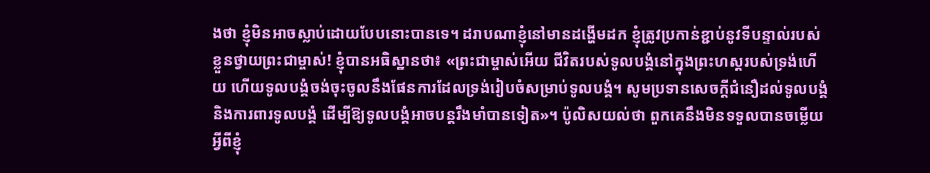ងថា ខ្ញុំមិនអាចស្លាប់ដោយបែបនោះបានទេ។ ដរាបណាខ្ញុំនៅមានដង្ហើមដក ខ្ញុំត្រូវប្រកាន់ខ្ជាប់នូវទីបន្ទាល់របស់ខ្លួនថ្វាយព្រះជាម្ចាស់! ខ្ញុំបានអធិស្ឋានថា៖ «ព្រះជាម្ចាស់អើយ ជីវិតរបស់ទូលបង្គំនៅក្នុងព្រះហស្ដរបស់ទ្រង់ហើយ ហើយទូលបង្គំចង់ចុះចូលនឹងផែនការដែលទ្រង់រៀបចំសម្រាប់ទូលបង្គំ។ សូមប្រទានសេចក្ដីជំនឿដល់ទូលបង្គំ និងការពារទូលបង្គំ ដើម្បីឱ្យទូលបង្គំអាចបន្តរឹងមាំបានទៀត»។ ប៉ូលិសយល់ថា ពួកគេនឹងមិនទទួលបានចម្លើយអ្វីពីខ្ញុំ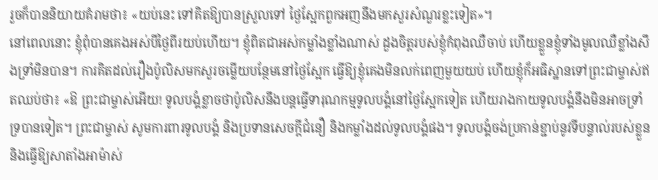រួចក៏បាននិយាយគំរាមថា៖ «យប់នេះ ទៅគិតឱ្យបានស្រួលទៅ ថ្ងៃស្អែកពួកអញនឹងមកសួរសំណួរខ្លះទៀត»។
នៅពេលនោះ ខ្ញុំពុំបានគេងអស់បីថ្ងៃពីរយប់ហើយ។ ខ្ញុំពិតជាអស់កម្លាំងខ្លាំងណាស់ ដួងចិត្តរបស់ខ្ញុំកំពុងឈឺចាប់ ហើយខ្លួនខ្ញុំទាំងមូលឈឺខ្លាំងសឹងទ្រាំមិនបាន។ ការគិតដល់រឿងប៉ូលិសមកសួរចម្លើយបន្ថែមនៅថ្ងៃស្អែក ធ្វើឱ្យខ្ញុំគេងមិនលក់ពេញមួយយប់ ហើយខ្ញុំក៏អធិស្ឋានទៅព្រះជាម្ចាស់ឥតឈប់ថា៖ «ឱ ព្រះជាម្ចាស់អើយ! ទូលបង្គំខ្លាចថាប៉ូលិសនឹងបន្តធ្វើទារុណកម្មទូលបង្គំនៅថ្ងៃស្អែកទៀត ហើយរាងកាយទូលបង្គំនឹងមិនអាចទ្រាំទ្របានទៀត។ ព្រះជាម្ចាស់ សូមការពារទូលបង្គំ និងប្រទានសេចក្ដីជំនឿ និងកម្លាំងដល់ទូលបង្គំផង។ ទូលបង្គំចង់ប្រកាន់ខ្ជាប់នូវទីបន្ទាល់របស់ខ្លួន និងធ្វើឱ្យសាតាំងអាម៉ាស់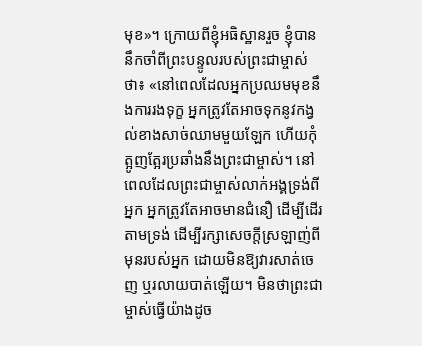មុខ»។ ក្រោយពីខ្ញុំអធិស្ឋានរួច ខ្ញុំបាននឹកចាំពីព្រះបន្ទូលរបស់ព្រះជាម្ចាស់ថា៖ «នៅពេលដែលអ្នកប្រឈមមុខនឹងការរងទុក្ខ អ្នកត្រូវតែអាចទុកនូវកង្វល់ខាងសាច់ឈាមមួយឡែក ហើយកុំត្អូញត្អែរប្រឆាំងនឹងព្រះជាម្ចាស់។ នៅពេលដែលព្រះជាម្ចាស់លាក់អង្គទ្រង់ពីអ្នក អ្នកត្រូវតែអាចមានជំនឿ ដើម្បីដើរតាមទ្រង់ ដើម្បីរក្សាសេចក្តីស្រឡាញ់ពីមុនរបស់អ្នក ដោយមិនឱ្យវារសាត់ចេញ ឬរលាយបាត់ឡើយ។ មិនថាព្រះជាម្ចាស់ធ្វើយ៉ាងដូច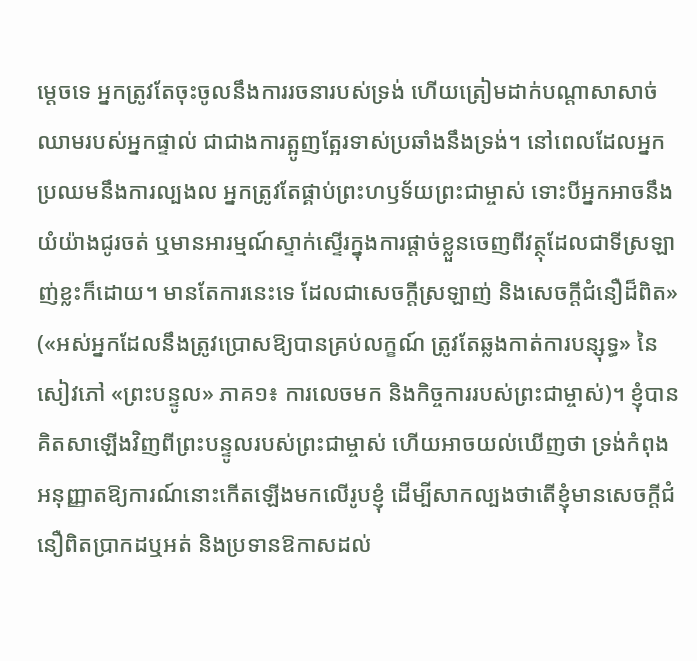ម្ដេចទេ អ្នកត្រូវតែចុះចូលនឹងការរចនារបស់ទ្រង់ ហើយត្រៀមដាក់បណ្តាសាសាច់ឈាមរបស់អ្នកផ្ទាល់ ជាជាងការត្អូញត្អែរទាស់ប្រឆាំងនឹងទ្រង់។ នៅពេលដែលអ្នកប្រឈមនឹងការល្បងល អ្នកត្រូវតែផ្គាប់ព្រះហឫទ័យព្រះជាម្ចាស់ ទោះបីអ្នកអាចនឹងយំយ៉ាងជូរចត់ ឬមានអារម្មណ៍ស្ទាក់ស្ទើរក្នុងការផ្ដាច់ខ្លួនចេញពីវត្ថុដែលជាទីស្រឡាញ់ខ្លះក៏ដោយ។ មានតែការនេះទេ ដែលជាសេចក្តីស្រឡាញ់ និងសេចក្ដីជំនឿដ៏ពិត» («អស់អ្នកដែលនឹងត្រូវប្រោសឱ្យបានគ្រប់លក្ខណ៍ ត្រូវតែឆ្លងកាត់ការបន្សុទ្ធ» នៃសៀវភៅ «ព្រះបន្ទូល» ភាគ១៖ ការលេចមក និងកិច្ចការរបស់ព្រះជាម្ចាស់)។ ខ្ញុំបានគិតសាឡើងវិញពីព្រះបន្ទូលរបស់ព្រះជាម្ចាស់ ហើយអាចយល់ឃើញថា ទ្រង់កំពុងអនុញ្ញាតឱ្យការណ៍នោះកើតឡើងមកលើរូបខ្ញុំ ដើម្បីសាកល្បងថាតើខ្ញុំមានសេចក្ដីជំនឿពិតប្រាកដឬអត់ និងប្រទានឱកាសដល់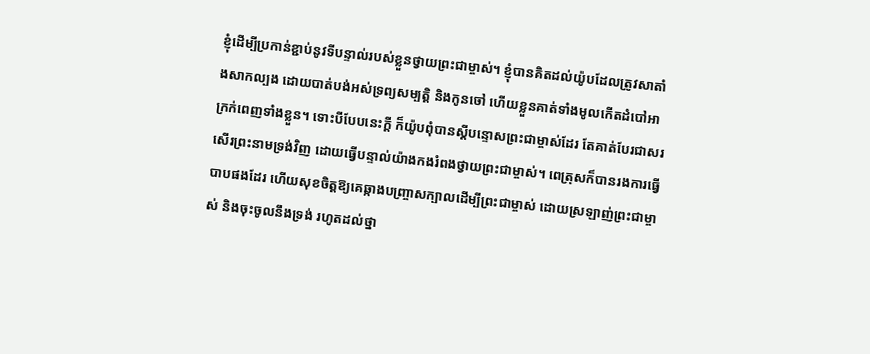ខ្ញុំដើម្បីប្រកាន់ខ្ជាប់នូវទីបន្ទាល់របស់ខ្លួនថ្វាយព្រះជាម្ចាស់។ ខ្ញុំបានគិតដល់យ៉ូបដែលត្រូវសាតាំងសាកល្បង ដោយបាត់បង់អស់ទ្រព្យសម្បត្តិ និងកូនចៅ ហើយខ្លួនគាត់ទាំងមូលកើតដំបៅអាក្រក់ពេញទាំងខ្លួន។ ទោះបីបែបនេះក្ដី ក៏យ៉ូបពុំបានស្ដីបន្ទោសព្រះជាម្ចាស់ដែរ តែគាត់បែរជាសរសើរព្រះនាមទ្រង់វិញ ដោយធ្វើបន្ទាល់យ៉ាងកងរំពងថ្វាយព្រះជាម្ចាស់។ ពេត្រុសក៏បានរងការធ្វើបាបផងដែរ ហើយសុខចិត្តឱ្យគេឆ្កាងបញ្ច្រាសក្បាលដើម្បីព្រះជាម្ចាស់ ដោយស្រឡាញ់ព្រះជាម្ចាស់ និងចុះចូលនឹងទ្រង់ រហូតដល់ថ្នា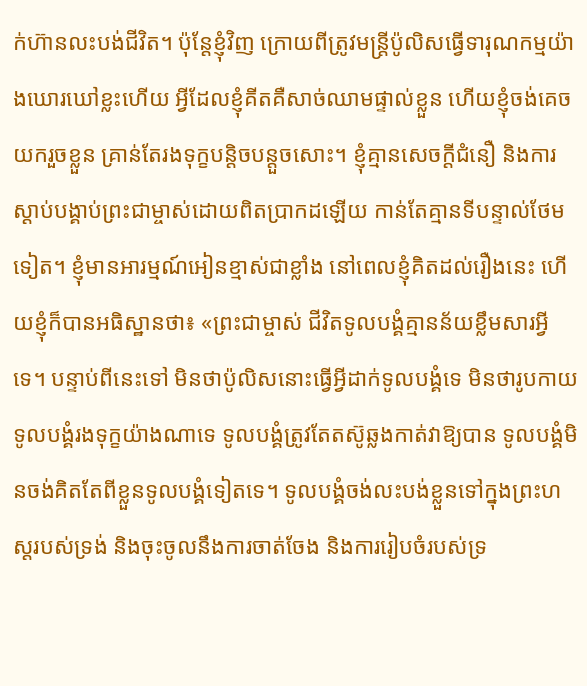ក់ហ៊ានលះបង់ជីវិត។ ប៉ុន្តែខ្ញុំវិញ ក្រោយពីត្រូវមន្ត្រីប៉ូលិសធ្វើទារុណកម្មយ៉ាងឃោរឃៅខ្លះហើយ អ្វីដែលខ្ញុំគីតគឺសាច់ឈាមផ្ទាល់ខ្លួន ហើយខ្ញុំចង់គេចយករួចខ្លួន គ្រាន់តែរងទុក្ខបន្តិចបន្ដួចសោះ។ ខ្ញុំគ្មានសេចក្ដីជំនឿ និងការស្ដាប់បង្គាប់ព្រះជាម្ចាស់ដោយពិតប្រាកដឡើយ កាន់តែគ្មានទីបន្ទាល់ថែមទៀត។ ខ្ញុំមានអារម្មណ៍អៀនខ្មាស់ជាខ្លាំង នៅពេលខ្ញុំគិតដល់រឿងនេះ ហើយខ្ញុំក៏បានអធិស្ឋានថា៖ «ព្រះជាម្ចាស់ ជីវិតទូលបង្គំគ្មានន័យខ្លឹមសារអ្វីទេ។ បន្ទាប់ពីនេះទៅ មិនថាប៉ូលិសនោះធ្វើអ្វីដាក់ទូលបង្គំទេ មិនថារូបកាយទូលបង្គំរងទុក្ខយ៉ាងណាទេ ទូលបង្គំត្រូវតែតស៊ូឆ្លងកាត់វាឱ្យបាន ទូលបង្គំមិនចង់គិតតែពីខ្លួនទូលបង្គំទៀតទេ។ ទូលបង្គំចង់លះបង់ខ្លួនទៅក្នុងព្រះហស្ដរបស់ទ្រង់ និងចុះចូលនឹងការចាត់ចែង និងការរៀបចំរបស់ទ្រ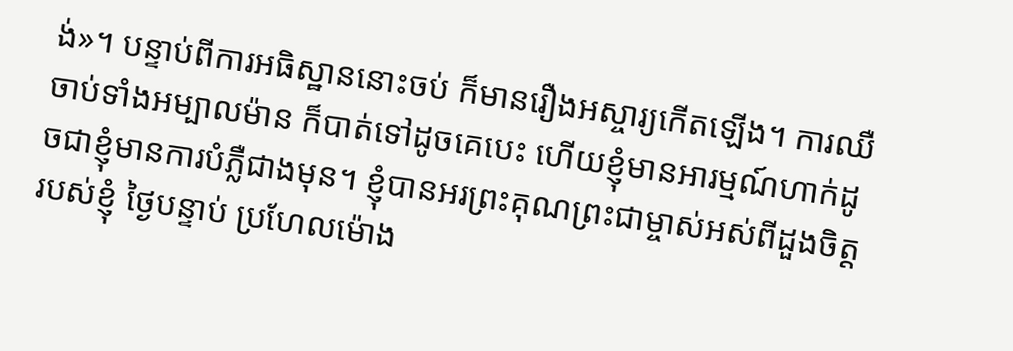ង់»។ បន្ទាប់ពីការអធិស្ឋាននោះចប់ ក៏មានរឿងអស្ចារ្យកើតឡើង។ ការឈឺចាប់ទាំងអម្បាលម៉ាន ក៏បាត់ទៅដូចគេបេះ ហើយខ្ញុំមានអារម្មណ៍ហាក់ដូចជាខ្ញុំមានការបំភ្លឺជាងមុន។ ខ្ញុំបានអរព្រះគុណព្រះជាម្ចាស់អស់ពីដួងចិត្តរបស់ខ្ញុំ ថ្ងៃបន្ទាប់ ប្រហែលម៉ោង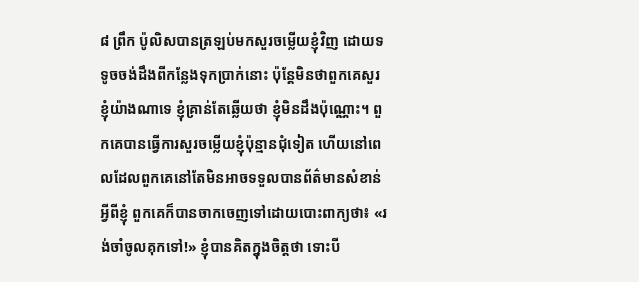៨ ព្រឹក ប៉ូលិសបានត្រឡប់មកសួរចម្លើយខ្ញុំវិញ ដោយទទូចចង់ដឹងពីកន្លែងទុកប្រាក់នោះ ប៉ុន្តែមិនថាពួកគេសួរខ្ញុំយ៉ាងណាទេ ខ្ញុំគ្រាន់តែឆ្លើយថា ខ្ញុំមិនដឹងប៉ុណ្ណោះ។ ពួកគេបានធ្វើការសួរចម្លើយខ្ញុំប៉ុន្មានជុំទៀត ហើយនៅពេលដែលពួកគេនៅតែមិនអាចទទួលបានព័ត៌មានសំខាន់អ្វីពីខ្ញុំ ពួកគេក៏បានចាកចេញទៅដោយបោះពាក្យថា៖ «រង់ចាំចូលគុកទៅ!» ខ្ញុំបានគិតក្នុងចិត្តថា ទោះបី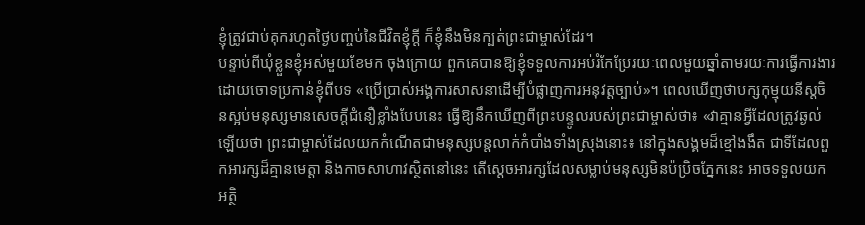ខ្ញុំត្រូវជាប់គុករហូតថ្ងៃបញ្ចប់នៃជីវិតខ្ញុំក្ដី ក៏ខ្ញុំនឹងមិនក្បត់ព្រះជាម្ចាស់ដែរ។
បន្ទាប់ពីឃុំខ្លួនខ្ញុំអស់មួយខែមក ចុងក្រោយ ពួកគេបានឱ្យខ្ញុំទទួលការអប់រំកែប្រែរយៈពេលមួយឆ្នាំតាមរយៈការធ្វើការងារ ដោយចោទប្រកាន់ខ្ញុំពីបទ «ប្រើប្រាស់អង្គការសាសនាដើម្បីបំផ្លាញការអនុវត្តច្បាប់»។ ពេលឃើញថាបក្សកុម្មុយនីស្តចិនស្អប់មនុស្សមានសេចក្ដីជំនឿខ្លាំងបែបនេះ ធ្វើឱ្យនឹកឃើញពីព្រះបន្ទូលរបស់ព្រះជាម្ចាស់ថា៖ «វាគ្មានអ្វីដែលត្រូវឆ្ងល់ឡើយថា ព្រះជាម្ចាស់ដែលយកកំណើតជាមនុស្សបន្តលាក់កំបាំងទាំងស្រុងនោះ៖ នៅក្នុងសង្គមដ៏ខ្មៅងងឹត ជាទីដែលពួកអារក្សដ៏គ្មានមេត្តា និងកាចសាហាវស្ថិតនៅនេះ តើស្ដេចអារក្សដែលសម្លាប់មនុស្សមិនប៉ប្រិចភ្នែកនេះ អាចទទួលយកអត្ថិ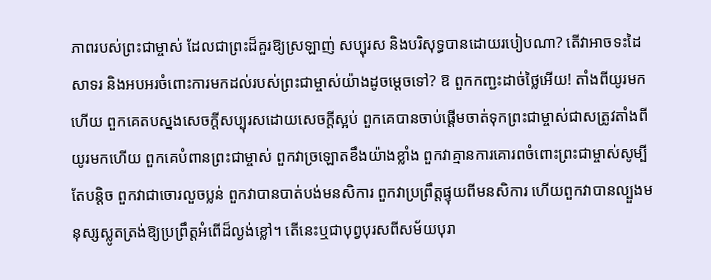ភាពរបស់ព្រះជាម្ចាស់ ដែលជាព្រះដ៏គួរឱ្យស្រឡាញ់ សប្បុរស និងបរិសុទ្ធបានដោយរបៀបណា? តើវាអាចទះដៃសាទរ និងអបអរចំពោះការមកដល់របស់ព្រះជាម្ចាស់យ៉ាងដូចម្ដេចទៅ? ឱ ពួកកញ្ជះដាច់ថ្លៃអើយ! តាំងពីយូរមកហើយ ពួកគេតបស្នងសេចក្តីសប្បុរសដោយសេចក្តីស្អប់ ពួកគេបានចាប់ផ្ដើមចាត់ទុកព្រះជាម្ចាស់ជាសត្រូវតាំងពីយូរមកហើយ ពួកគេបំពានព្រះជាម្ចាស់ ពួកវាច្រឡោតខឹងយ៉ាងខ្លាំង ពួកវាគ្មានការគោរពចំពោះព្រះជាម្ចាស់សូម្បីតែបន្ដិច ពួកវាជាចោរលួចប្លន់ ពួកវាបានបាត់បង់មនសិការ ពួកវាប្រព្រឹត្តផ្ទុយពីមនសិការ ហើយពួកវាបានល្បួងមនុស្សស្លូតត្រង់ឱ្យប្រព្រឹត្តអំពើដ៏ល្ងង់ខ្លៅ។ តើនេះឬជាបុព្វបុរសពីសម័យបុរា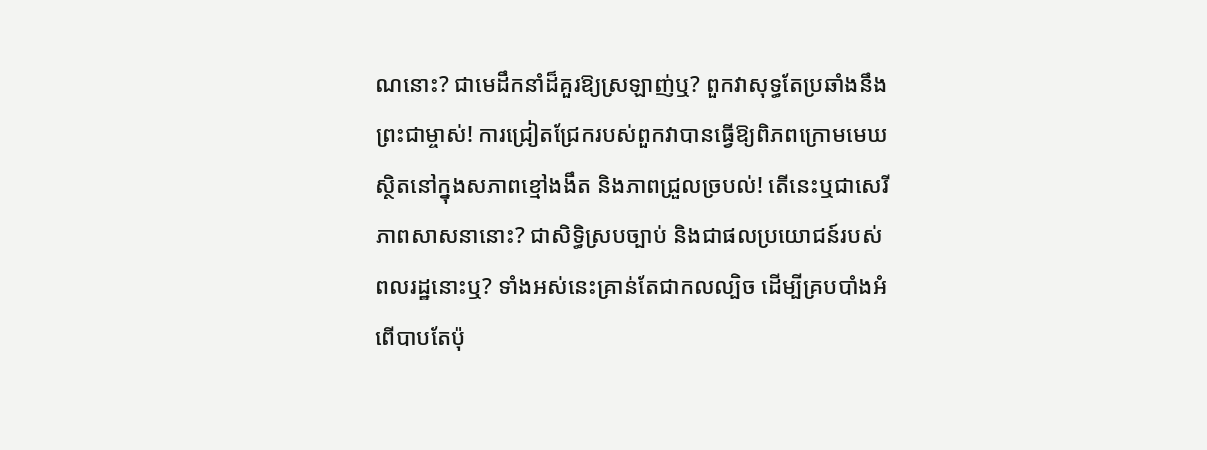ណនោះ? ជាមេដឹកនាំដ៏គួរឱ្យស្រឡាញ់ឬ? ពួកវាសុទ្ធតែប្រឆាំងនឹងព្រះជាម្ចាស់! ការជ្រៀតជ្រែករបស់ពួកវាបានធ្វើឱ្យពិភពក្រោមមេឃស្ថិតនៅក្នុងសភាពខ្មៅងងឹត និងភាពជ្រួលច្របល់! តើនេះឬជាសេរីភាពសាសនានោះ? ជាសិទ្ធិស្របច្បាប់ និងជាផលប្រយោជន៍របស់ពលរដ្ឋនោះឬ? ទាំងអស់នេះគ្រាន់តែជាកលល្បិច ដើម្បីគ្របបាំងអំពើបាបតែប៉ុ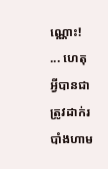ណ្ណោះ! ... ហេតុអ្វីបានជាត្រូវដាក់របាំងហាម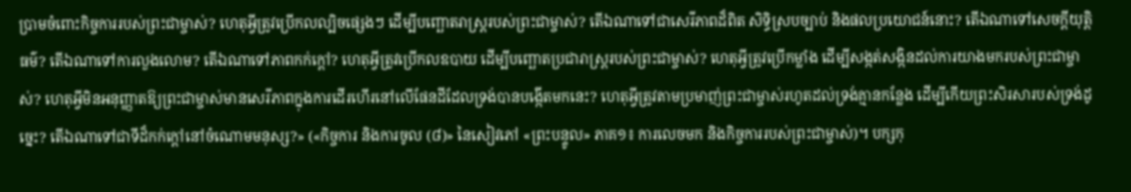ប្រាមចំពោះកិច្ចការរបស់ព្រះជាម្ចាស់? ហេតុអ្វីត្រូវប្រើកលល្បិចផ្សេងៗ ដើម្បីបញ្ឆោតរាស្ត្ររបស់ព្រះជាម្ចាស់? តើឯណាទៅជាសេរីភាពដ៏ពិត សិទ្ធិស្របច្បាប់ និងផលប្រយោជន៍នោះ? តើឯណាទៅសេចក្តីយុត្តិធម៌? តើឯណាទៅការលួងលោម? តើឯណាទៅភាពកក់ក្ដៅ? ហេតុអ្វីត្រូវប្រើកលឧបាយ ដើម្បីបញ្ឆោតប្រជារាស្ត្ររបស់ព្រះជាម្ចាស់? ហេតុអ្វីត្រូវប្រើកម្លាំង ដើម្បីសង្កត់សង្កិនដល់ការយាងមករបស់ព្រះជាម្ចាស់? ហេតុអ្វីមិនអនុញ្ញាតឱ្យព្រះជាម្ចាស់មានសេរីភាពក្នុងការដើរហើរនៅលើផែនដីដែលទ្រង់បានបង្កើតមកនេះ? ហេតុអ្វីត្រូវតាមប្រមាញ់ព្រះជាម្ចាស់រហូតដល់ទ្រង់គ្មានកន្លែង ដើម្បីកើយព្រះសិរសារបស់ទ្រង់ដូច្នេះ? តើឯណាទៅជាទីដ៏កក់ក្ដៅនៅចំណោមមនុស្ស?» («កិច្ចការ និងការចូល (៨)» នៃសៀវភៅ «ព្រះបន្ទូល» ភាគ១៖ ការលេចមក និងកិច្ចការរបស់ព្រះជាម្ចាស់)។ បក្សកុ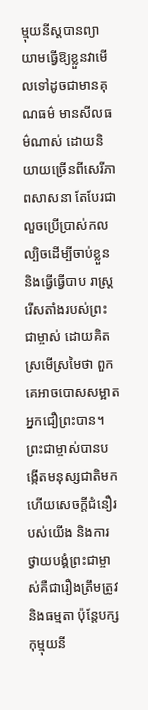ម្មុយនីស្តបានព្យាយាមធ្វើឱ្យខ្លួនវាមើលទៅដូចជាមានគុណធម៌ មានសីលធម៌ណាស់ ដោយនិយាយច្រើនពីសេរីភាពសាសនា តែបែរជាលួចប្រើប្រាស់កលល្បិចដើម្បីចាប់ខ្លួន និងធ្វើធ្វើបាប រាស្ដ្ររើសតាំងរបស់ព្រះជាម្ចាស់ ដោយគិតស្រមើស្រមៃថា ពួកគេអាចបោសសម្អាតអ្នកជឿព្រះបាន។ ព្រះជាម្ចាស់បានបង្កើតមនុស្សជាតិមក ហើយសេចក្ដីជំនឿរបស់យើង និងការថ្វាយបង្គំព្រះជាម្ចាស់គឺជារឿងត្រឹមត្រូវ និងធម្មតា ប៉ុន្តែបក្សកុម្មុយនី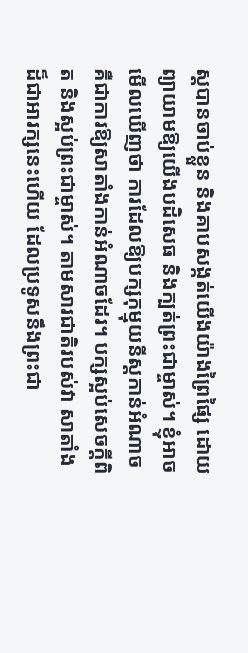ស្តបានចាប់ខ្លួន និងគាបសង្កត់យើងយ៉ាងព្រៃផ្សៃ ដោយព្យាយាមឱ្យយើងបដិសេធ និងក្បត់ព្រះជាម្ចាស់។ ខ្ញុំអាចមើលឃើញថា ការដែលឱ្យបក្សកុម្មុយនីស្តកាន់អំណាច គឺជាការឱ្យសាតាំងកាន់អំណាចដែរ។ បក្សស្អប់សេចក្ដីពិត និងស្អប់ព្រះជាម្ចាស់។ តាមសារជាតិរបស់វា សាតាំងដ៏ជាអារក្សនេះហើយ ដែលប្រទូសនឹងព្រះជា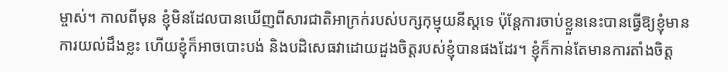ម្ចាស់។ កាលពីមុន ខ្ញុំមិនដែលបានឃើញពីសារជាតិអាក្រក់របស់បក្សកុម្មុយនីស្តទេ ប៉ុន្តែការចាប់ខ្លួននេះបានធ្វើឱ្យខ្ញុំមានការយល់ដឹងខ្លះ ហើយខ្ញុំក៏អាចបោះបង់ និងបដិសេធវាដោយដួងចិត្តរបស់ខ្ញុំបានផងដែរ។ ខ្ញុំក៏កាន់តែមានការតាំងចិត្ត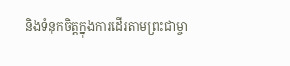និងទំនុកចិត្តក្នុងការដើរតាមព្រះជាម្ចា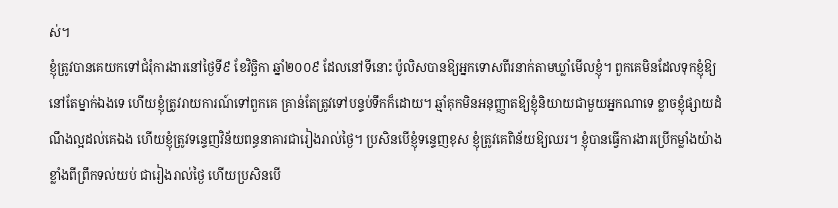ស់។
ខ្ញុំត្រូវបានគេយកទៅជំរុំការងារនៅថ្ងៃទី៩ ខែវិច្ឆិកា ឆ្នាំ២០០៩ ដែលនៅទីនោះ ប៉ូលិសបានឱ្យអ្នកទោសពីរនាក់តាមឃ្លាំមើលខ្ញុំ។ ពួកគេមិនដែលទុកខ្ញុំឱ្យនៅតែម្នាក់ឯងទេ ហើយខ្ញុំត្រូវរាយការណ៍ទៅពួកគេ គ្រាន់តែត្រូវទៅបន្ទប់ទឹកក៏ដោយ។ ឆ្មាំគុកមិនអនុញ្ញាតឱ្យខ្ញុំនិយាយជាមួយអ្នកណាទេ ខ្លាចខ្ញុំផ្សាយដំណឹងល្អដល់គេឯង ហើយខ្ញុំត្រូវទន្ទេញវិន័យពន្ធនាគារជារៀងរាល់ថ្ងៃ។ ប្រសិនបើខ្ញុំទន្ទេញខុស ខ្ញុំត្រូវគេពិន័យឱ្យឈរ។ ខ្ញុំបានធ្វើការងារប្រើកម្លាំងយ៉ាងខ្លាំងពីព្រឹកទល់យប់ ជារៀងរាល់ថ្ងៃ ហើយប្រសិនបើ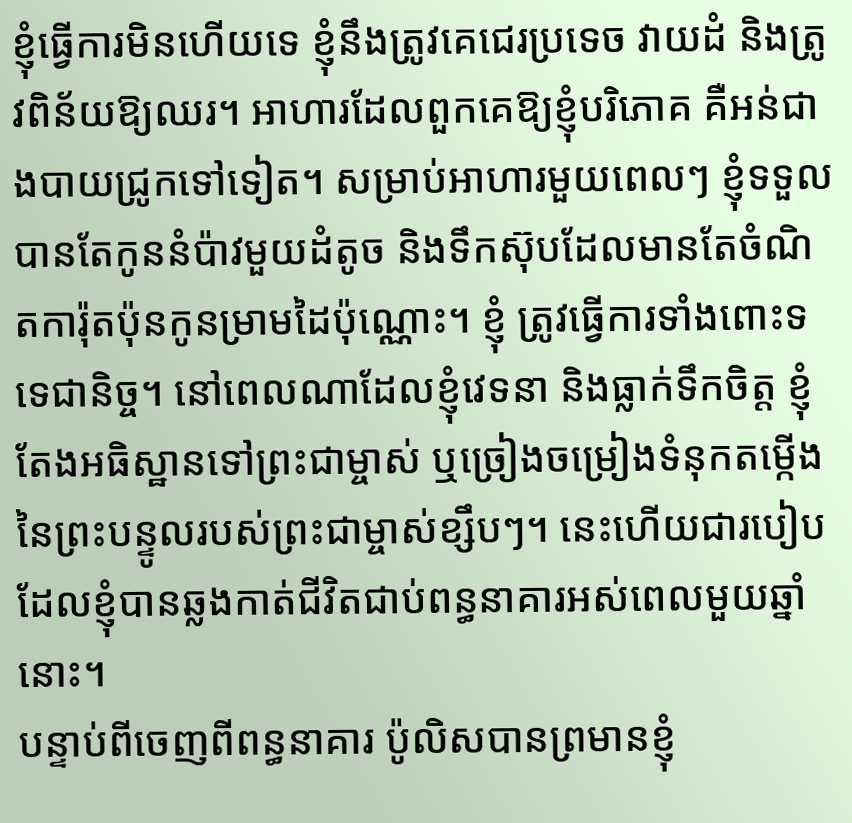ខ្ញុំធ្វើការមិនហើយទេ ខ្ញុំនឹងត្រូវគេជេរប្រទេច វាយដំ និងត្រូវពិន័យឱ្យឈរ។ អាហារដែលពួកគេឱ្យខ្ញុំបរិភោគ គឺអន់ជាងបាយជ្រូកទៅទៀត។ សម្រាប់អាហារមួយពេលៗ ខ្ញុំទទួលបានតែកូននំប៉ាវមួយដំតូច និងទឹកស៊ុបដែលមានតែចំណិតការ៉ុតប៉ុនកូនម្រាមដៃប៉ុណ្ណោះ។ ខ្ញុំ ត្រូវធ្វើការទាំងពោះទទេជានិច្ច។ នៅពេលណាដែលខ្ញុំវេទនា និងធ្លាក់ទឹកចិត្ត ខ្ញុំតែងអធិស្ឋានទៅព្រះជាម្ចាស់ ឬច្រៀងចម្រៀងទំនុកតម្កើងនៃព្រះបន្ទូលរបស់ព្រះជាម្ចាស់ខ្សឹបៗ។ នេះហើយជារបៀបដែលខ្ញុំបានឆ្លងកាត់ជីវិតជាប់ពន្ធនាគារអស់ពេលមួយឆ្នាំនោះ។
បន្ទាប់ពីចេញពីពន្ធនាគារ ប៉ូលិសបានព្រមានខ្ញុំ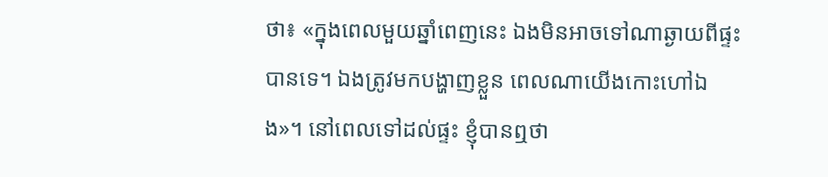ថា៖ «ក្នុងពេលមួយឆ្នាំពេញនេះ ឯងមិនអាចទៅណាឆ្ងាយពីផ្ទះបានទេ។ ឯងត្រូវមកបង្ហាញខ្លួន ពេលណាយើងកោះហៅឯង»។ នៅពេលទៅដល់ផ្ទះ ខ្ញុំបានឮថា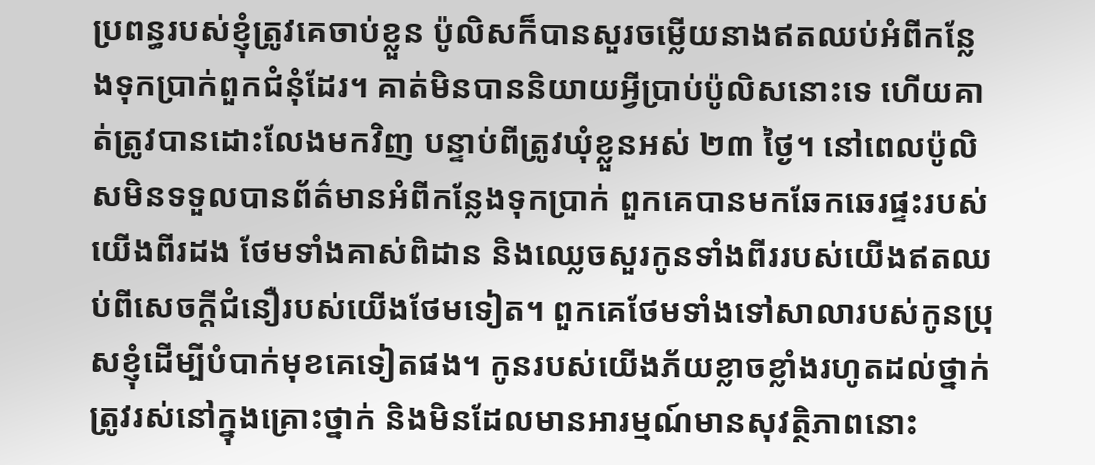ប្រពន្ធរបស់ខ្ញុំត្រូវគេចាប់ខ្លួន ប៉ូលិសក៏បានសួរចម្លើយនាងឥតឈប់អំពីកន្លែងទុកប្រាក់ពួកជំនុំដែរ។ គាត់មិនបាននិយាយអ្វីប្រាប់ប៉ូលិសនោះទេ ហើយគាត់ត្រូវបានដោះលែងមកវិញ បន្ទាប់ពីត្រូវឃុំខ្លួនអស់ ២៣ ថ្ងៃ។ នៅពេលប៉ូលិសមិនទទួលបានព័ត៌មានអំពីកន្លែងទុកប្រាក់ ពួកគេបានមកឆែកឆេរផ្ទះរបស់យើងពីរដង ថែមទាំងគាស់ពិដាន និងឈ្លេចសួរកូនទាំងពីររបស់យើងឥតឈប់ពីសេចក្ដីជំនឿរបស់យើងថែមទៀត។ ពួកគេថែមទាំងទៅសាលារបស់កូនប្រុសខ្ញុំដើម្បីបំបាក់មុខគេទៀតផង។ កូនរបស់យើងភ័យខ្លាចខ្លាំងរហូតដល់ថ្នាក់ត្រូវរស់នៅក្នុងគ្រោះថ្នាក់ និងមិនដែលមានអារម្មណ៍មានសុវត្ថិភាពនោះ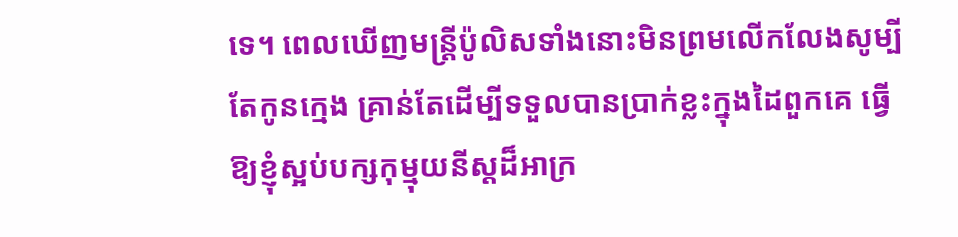ទេ។ ពេលឃើញមន្ត្រីប៉ូលិសទាំងនោះមិនព្រមលើកលែងសូម្បីតែកូនក្មេង គ្រាន់តែដើម្បីទទួលបានប្រាក់ខ្លះក្នុងដៃពួកគេ ធ្វើឱ្យខ្ញុំស្អប់បក្សកុម្មុយនីស្តដ៏អាក្រ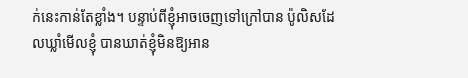ក់នេះកាន់តែខ្លាំង។ បន្ទាប់ពីខ្ញុំអាចចេញទៅក្រៅបាន ប៉ូលិសដែលឃ្លាំមើលខ្ញុំ បានឃាត់ខ្ញុំមិនឱ្យអាន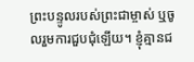ព្រះបន្ទូលរបស់ព្រះជាម្ចាស់ ឬចូលរួមការជួបជុំឡើយ។ ខ្ញុំគ្មានជ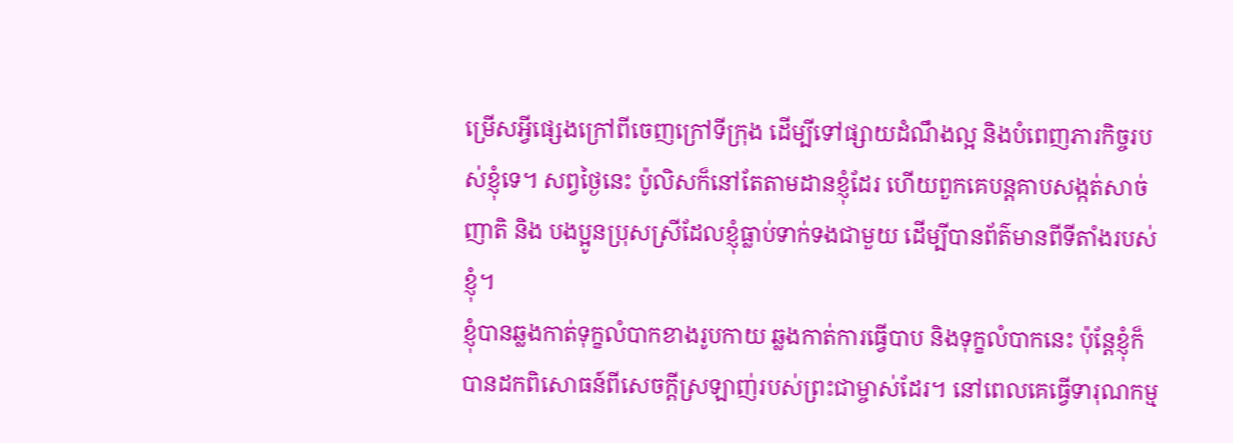ម្រើសអ្វីផ្សេងក្រៅពីចេញក្រៅទីក្រុង ដើម្បីទៅផ្សាយដំណឹងល្អ និងបំពេញភារកិច្ចរបស់ខ្ញុំទេ។ សព្វថ្ងៃនេះ ប៉ូលិសក៏នៅតែតាមដានខ្ញុំដែរ ហើយពួកគេបន្តគាបសង្កត់សាច់ញាតិ និង បងប្អូនប្រុសស្រីដែលខ្ញុំធ្លាប់ទាក់ទងជាមួយ ដើម្បីបានព័ត៌មានពីទីតាំងរបស់ខ្ញុំ។
ខ្ញុំបានឆ្លងកាត់ទុក្ខលំបាកខាងរូបកាយ ឆ្លងកាត់ការធ្វើបាប និងទុក្ខលំបាកនេះ ប៉ុន្តែខ្ញុំក៏បានដកពិសោធន៍ពីសេចក្ដីស្រឡាញ់របស់ព្រះជាម្ចាស់ដែរ។ នៅពេលគេធ្វើទារុណកម្ម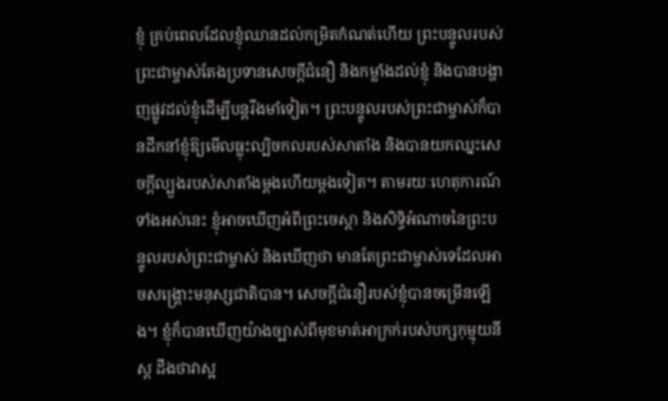ខ្ញុំ គ្រប់ពេលដែលខ្ញុំឈានដល់កម្រិតកំណត់ហើយ ព្រះបន្ទូលរបស់ព្រះជាម្ចាស់តែងប្រទានសេចក្ដីជំនឿ និងកម្លាំងដល់ខ្ញុំ និងបានបង្ហាញផ្លូវដល់ខ្ញុំដើម្បីបន្តរឹងមាំទៀត។ ព្រះបន្ទូលរបស់ព្រះជាម្ចាស់ក៏បានដឹកនាំខ្ញុំឱ្យមើលធ្លុះល្បិចកលរបស់សាតាំង និងបានយកឈ្នះសេចក្ដីល្បួងរបស់សាតាំងម្ដងហើយម្ដងទៀត។ តាមរយៈហេតុការណ៍ទាំងអស់នេះ ខ្ញុំអាចឃើញអំពីព្រះចេស្ដា និងសិទ្ធិអំណាចនៃព្រះបន្ទូលរបស់ព្រះជាម្ចាស់ និងឃើញថា មានតែព្រះជាម្ចាស់ទេដែលអាចសង្គ្រោះមនុស្សជាតិបាន។ សេចក្ដីជំនឿរបស់ខ្ញុំបានចម្រើនឡើង។ ខ្ញុំក៏បានឃើញយ៉ាងច្បាស់ពីមុខមាត់អាក្រក់របស់បក្សកុម្មុយនីស្ត ដឹងថាវាស្អ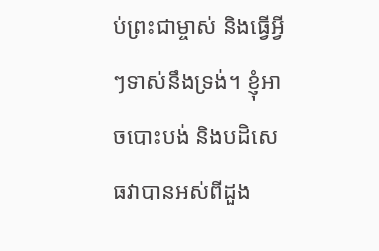ប់ព្រះជាម្ចាស់ និងធ្វើអ្វីៗទាស់នឹងទ្រង់។ ខ្ញុំអាចបោះបង់ និងបដិសេធវាបានអស់ពីដួង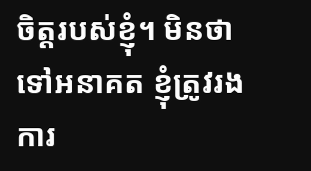ចិត្តរបស់ខ្ញុំ។ មិនថាទៅអនាគត ខ្ញុំត្រូវរងការ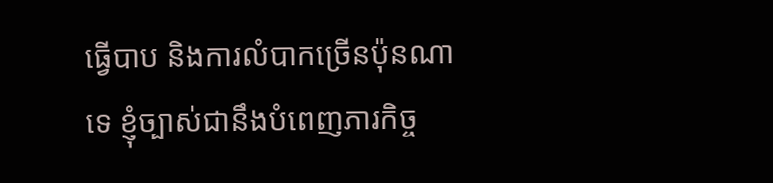ធ្វើបាប និងការលំបាកច្រើនប៉ុនណាទេ ខ្ញុំច្បាស់ជានឹងបំពេញភារកិច្ច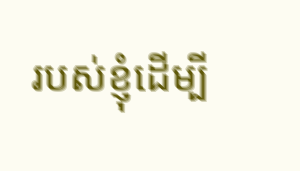របស់ខ្ញុំដើម្បី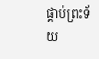ផ្គាប់ព្រះទ័យ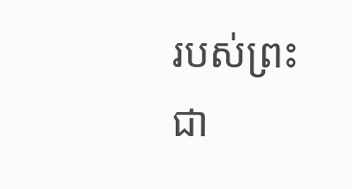របស់ព្រះជា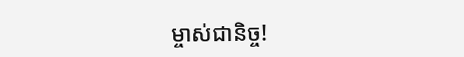ម្ចាស់ជានិច្ច!